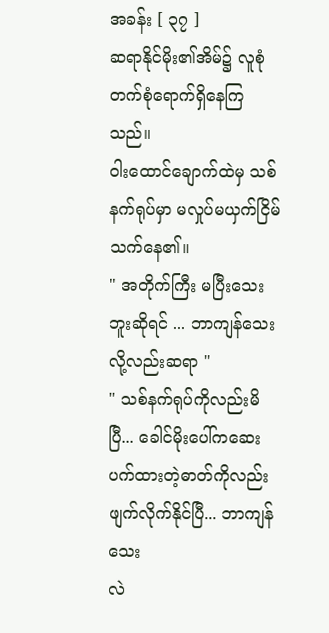အခန်း [ ၃၇ ]
ဆရာနိုင်မိုး၏အိမ်၌ လူစုံတက်စုံရောက်ရှိနေကြသည်။
ဝါးထောင်ချောက်ထဲမှ သစ်နက်ရုပ်မှာ မလှုပ်မယှက်ငြိမ်
သက်နေ၏။
" အတိုက်ကြီး မပြီးသေးဘူးဆိုရင် ... ဘာကျန်သေး
လို့လည်းဆရာ "
" သစ်နက်ရုပ်ကိုလည်းမိပြီ... ခေါင်မိုးပေါ်ကဆေးပက်ထားတဲ့ဓာတ်ကိုလည်းဖျက်လိုက်နိုင်ပြီ... ဘာကျန်သေး
လဲ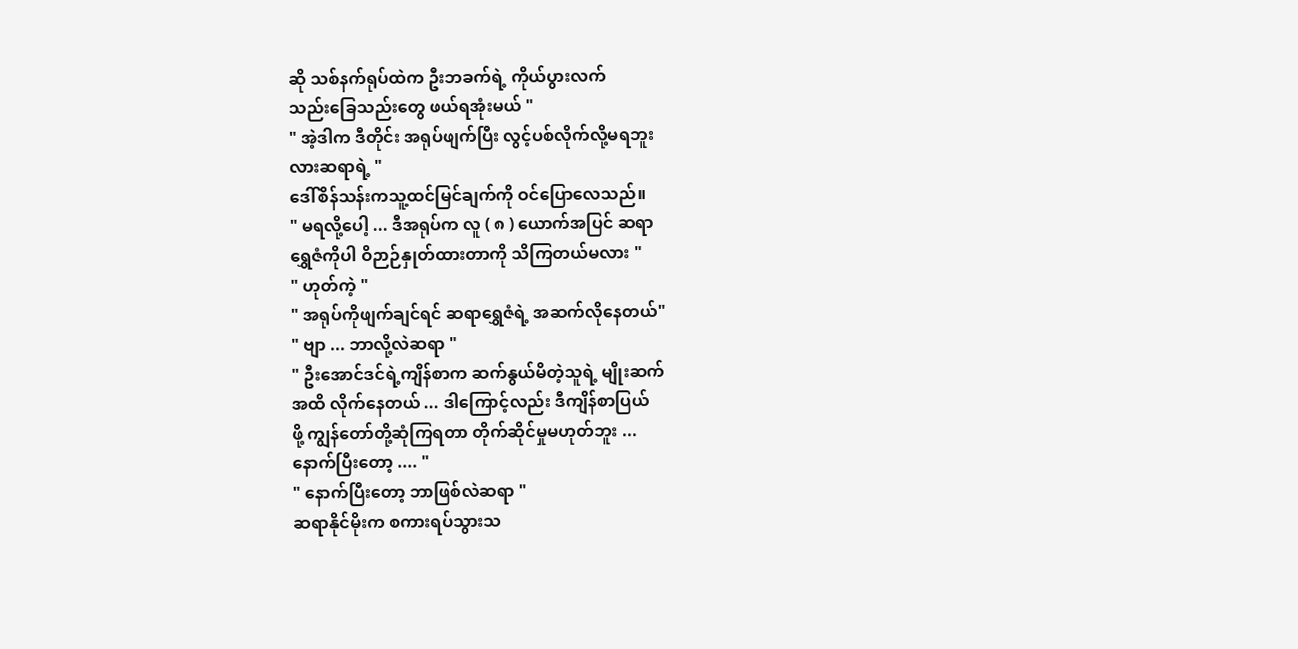ဆို သစ်နက်ရုပ်ထဲက ဦးဘခက်ရဲ့ ကိုယ်ပွားလက်
သည်းခြေသည်းတွေ ဖယ်ရအုံးမယ် "
" အဲ့ဒါက ဒီတိုင်း အရုပ်ဖျက်ပြီး လွင့်ပစ်လိုက်လို့မရဘူး
လားဆရာရဲ့ "
ဒေါ်စိန်သန်းကသူ့ထင်မြင်ချက်ကို ဝင်ပြောလေသည်။
" မရလို့ပေါ့ ... ဒီအရုပ်က လူ ( ၈ ) ယောက်အပြင် ဆရာ
ရွှေဇံကိုပါ ဝိဉာဉ်နှုတ်ထားတာကို သိကြတယ်မလား "
" ဟုတ်ကဲ့ "
" အရုပ်ကိုဖျက်ချင်ရင် ဆရာရွှေဇံရဲ့ အဆက်လိုနေတယ်"
" ဗျာ ... ဘာလို့လဲဆရာ "
" ဦးအောင်ဒင်ရဲ့ကျိန်စာက ဆက်နွယ်မိတဲ့သူရဲ့ မျိုးဆက်
အထိ လိုက်နေတယ် ... ဒါကြောင့်လည်း ဒီကျိန်စာပြယ်
ဖို့ ကျွန်တော်တို့ဆုံကြရတာ တိုက်ဆိုင်မှုမဟုတ်ဘူး ...
နောက်ပြီးတော့ .... "
" နောက်ပြီးတော့ ဘာဖြစ်လဲဆရာ "
ဆရာနိုင်မိုးက စကားရပ်သွားသ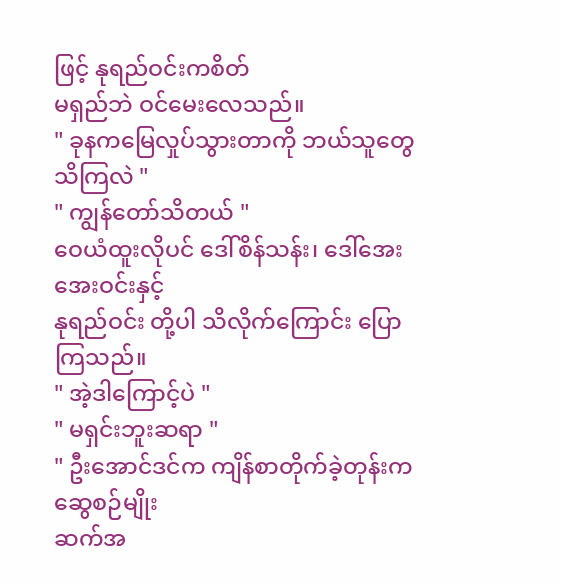ဖြင့် နုရည်ဝင်းကစိတ်
မရှည်ဘဲ ဝင်မေးလေသည်။
" ခုနကမြေလှုပ်သွားတာကို ဘယ်သူတွေသိကြလဲ "
" ကျွန်တော်သိတယ် "
ဝေယံထူးလိုပင် ဒေါ်စိန်သန်း၊ ဒေါ်အေးအေးဝင်းနှင့်
နုရည်ဝင်း တို့ပါ သိလိုက်ကြောင်း ပြောကြသည်။
" အဲ့ဒါကြောင့်ပဲ "
" မရှင်းဘူးဆရာ "
" ဦးအောင်ဒင်က ကျိန်စာတိုက်ခဲ့တုန်းက ဆွေစဉ်မျိုး
ဆက်အ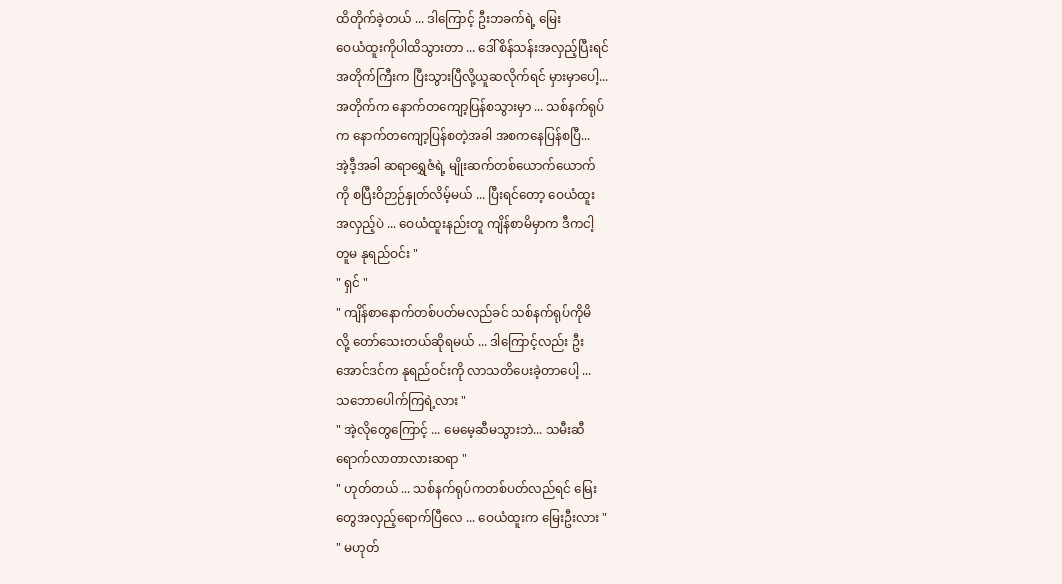ထိတိုက်ခဲ့တယ် ... ဒါကြောင့် ဦးဘခက်ရဲ့ မြေး
ဝေယံထူးကိုပါထိသွားတာ ... ဒေါ်စိန်သန်းအလှည့်ပြီးရင်
အတိုက်ကြီးက ပြီးသွားပြီလို့ယူဆလိုက်ရင် မှားမှာပေါ့...
အတိုက်က နောက်တကျော့ပြန်စသွားမှာ ... သစ်နက်ရုပ်
က နောက်တကျော့ပြန်စတဲ့အခါ အစကနေပြန်စပြီ...
အဲ့ဒီ့အခါ ဆရာရွှေဇံရဲ့ မျိုးဆက်တစ်ယောက်ယောက်
ကို စပြီးဝိဉာဉ်နှုတ်လိမ့်မယ် ... ပြီးရင်တော့ ဝေယံထူး
အလှည့်ပဲ ... ဝေယံထူးနည်းတူ ကျိန်စာမိမှာက ဒီကငါ့
တူမ နုရည်ဝင်း "
" ရှင် "
" ကျိန်စာနောက်တစ်ပတ်မလည်ခင် သစ်နက်ရုပ်ကိုမိ
လို့ တော်သေးတယ်ဆိုရမယ် ... ဒါကြောင့်လည်း ဦး
အောင်ဒင်က နုရည်ဝင်းကို လာသတိပေးခဲ့တာပေါ့ ...
သဘောပေါက်ကြရဲ့လား "
" အဲ့လိုတွေကြောင့် ... မေမေ့ဆီမသွားဘဲ... သမီးဆီ
ရောက်လာတာလားဆရာ "
" ဟုတ်တယ် ... သစ်နက်ရုပ်ကတစ်ပတ်လည်ရင် မြေး
တွေအလှည့်ရောက်ပြီလေ ... ဝေယံထူးက မြေးဦးလား "
" မဟုတ်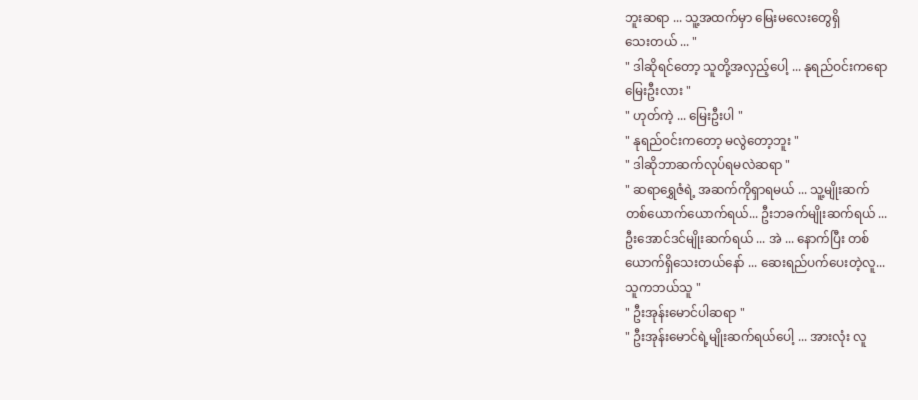ဘူးဆရာ ... သူ့အထက်မှာ မြေးမလေးတွေရှိ
သေးတယ် ... "
" ဒါဆိုရင်တော့ သူတို့အလှည့်ပေါ့ ... နုရည်ဝင်းကရော
မြေးဦးလား "
" ဟုတ်ကဲ့ ... မြေးဦးပါ "
" နုရည်ဝင်းကတော့ မလွဲတော့ဘူး "
" ဒါဆိုဘာဆက်လုပ်ရမလဲဆရာ "
" ဆရာရွှေဇံရဲ့ အဆက်ကိုရှာရမယ် ... သူ့မျိုးဆက်
တစ်ယောက်ယောက်ရယ်... ဦးဘခက်မျိုးဆက်ရယ် ...
ဦးအောင်ဒင်မျိုးဆက်ရယ် ... အဲ ... နောက်ပြီး တစ်
ယောက်ရှိသေးတယ်နော် ... ဆေးရည်ပက်ပေးတဲ့လူ...
သူကဘယ်သူ "
" ဦးအုန်းမောင်ပါဆရာ "
" ဦးအုန်းမောင်ရဲ့မျိုးဆက်ရယ်ပေါ့ ... အားလုံး လူ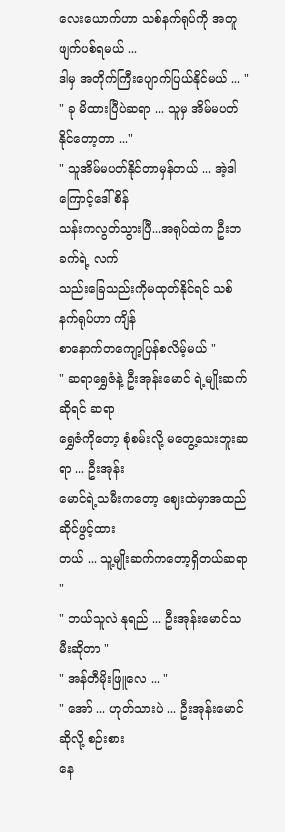လေးယောက်ဟာ သစ်နက်ရုပ်ကို အတူဖျက်ပစ်ရမယ် ...
ဒါမှ အတိုက်ကြီးပျောက်ပြယ်နိုင်မယ် ... "
" ခု မိထားပြီပဲဆရာ ... သူမှ အိမ်မပတ်နိုင်တော့တာ ..."
" သူအိမ်မပတ်နိုင်တာမှန်တယ် ... အဲ့ဒါကြောင့်ဒေါ်စိန်
သန်းကလွတ်သွားပြီ...အရုပ်ထဲက ဦးဘခက်ရဲ့ လက်
သည်းခြေသည်းကိုမထုတ်နိုင်ရင် သစ်နက်ရုပ်ဟာ ကျိန်
စာနောက်တကျော့ပြန်စလိမ့်မယ် "
" ဆရာရွှေဇံနဲ့ ဦးအုန်းမောင် ရဲ့မျိုးဆက်ဆိုရင် ဆရာ
ရွှေဇံကိုတော့ စုံစမ်းလို့ မတွေ့သေးဘူးဆရာ ... ဦးအုန်း
မောင်ရဲ့သမီးကတော့ ဈေးထဲမှာအထည်ဆိုင်ဖွင့်ထား
တယ် ... သူ့မျိုးဆက်ကတော့ရှိတယ်ဆရာ "
" ဘယ်သူလဲ နုရည် ... ဦးအုန်းမောင်သမီးဆိုတာ "
" အန်တီမိုးဖြူလေ ... "
" အော် ... ဟုတ်သားပဲ ... ဦးအုန်းမောင်ဆိုလို့ စဉ်းစား
နေ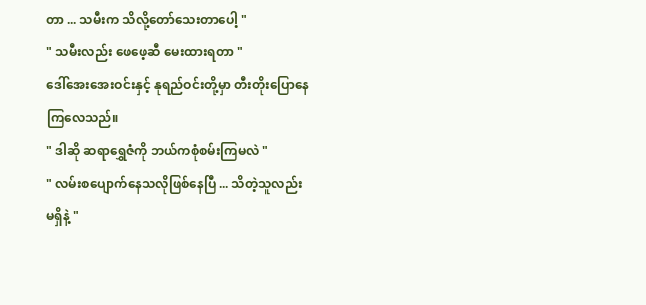တာ ... သမီးက သိလို့တော်သေးတာပေါ့ "
" သမီးလည်း ဖေဖေ့ဆီ မေးထားရတာ "
ဒေါ်အေးအေးဝင်းနှင့် နုရည်ဝင်းတို့မှာ တီးတိုးပြောနေ
ကြလေသည်။
" ဒါဆို ဆရာရွှေဇံကို ဘယ်ကစုံစမ်းကြမလဲ "
" လမ်းစပျောက်နေသလိုဖြစ်နေပြီ ... သိတဲ့သူလည်း
မရှိနဲ့ "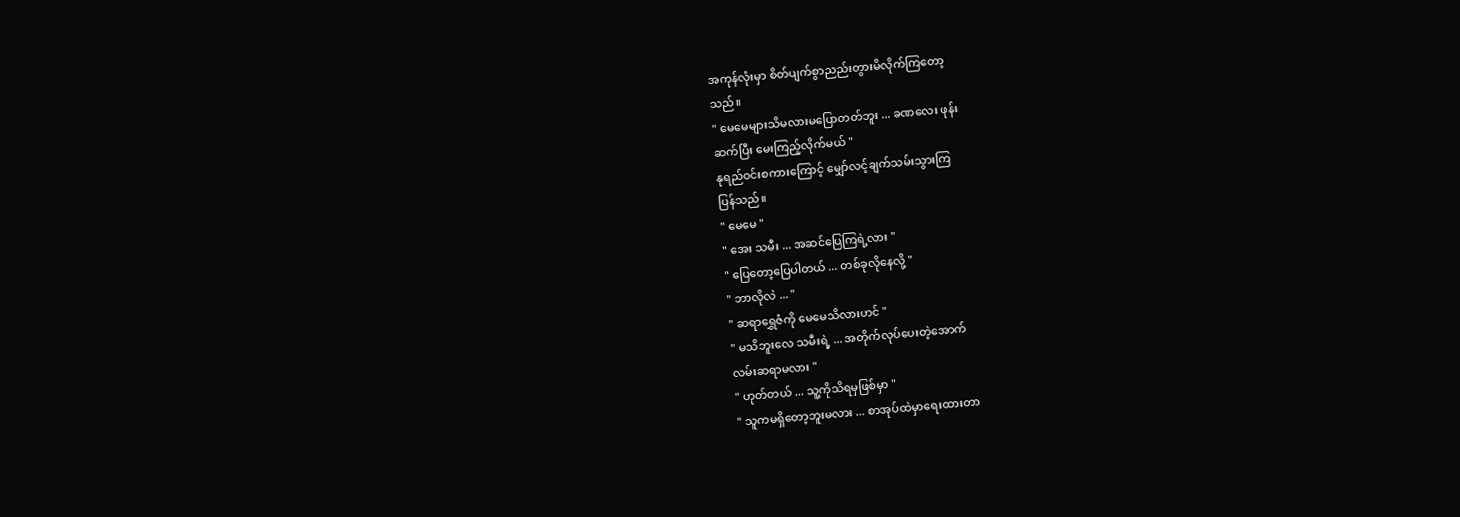အကုန်လုံးမှာ စိတ်ပျက်စွာညည်းတွားမိလိုက်ကြတော့
သည်။
" မေမေများသိမလားမပြောတတ်ဘူး ... ခဏလေး ဖုန်း
ဆက်ပြီး မေးကြည့်လိုက်မယ် "
နုရည်ဝင်းစကားကြောင့် မျှော်လင့်ချက်သမ်းသွားကြ
ပြန်သည်။
" မေမေ "
" အေး သမီး ... အဆင်ပြေကြရဲ့လား "
" ပြေတော့ပြေပါတယ် ... တစ်ခုလိုနေလို့ "
" ဘာလိုလဲ ... "
" ဆရာရွှေဇံကို မေမေသိလားဟင် "
" မသိဘူးလေ သမီးရဲ့ ... အတိုက်လုပ်ပေးတဲ့အောက်
လမ်းဆရာမလား "
" ဟုတ်တယ် ... သူ့ကိုသိရမှဖြစ်မှာ "
" သူကမရှိတော့ဘူးမလား ... စာအုပ်ထဲမှာရေးထားတာ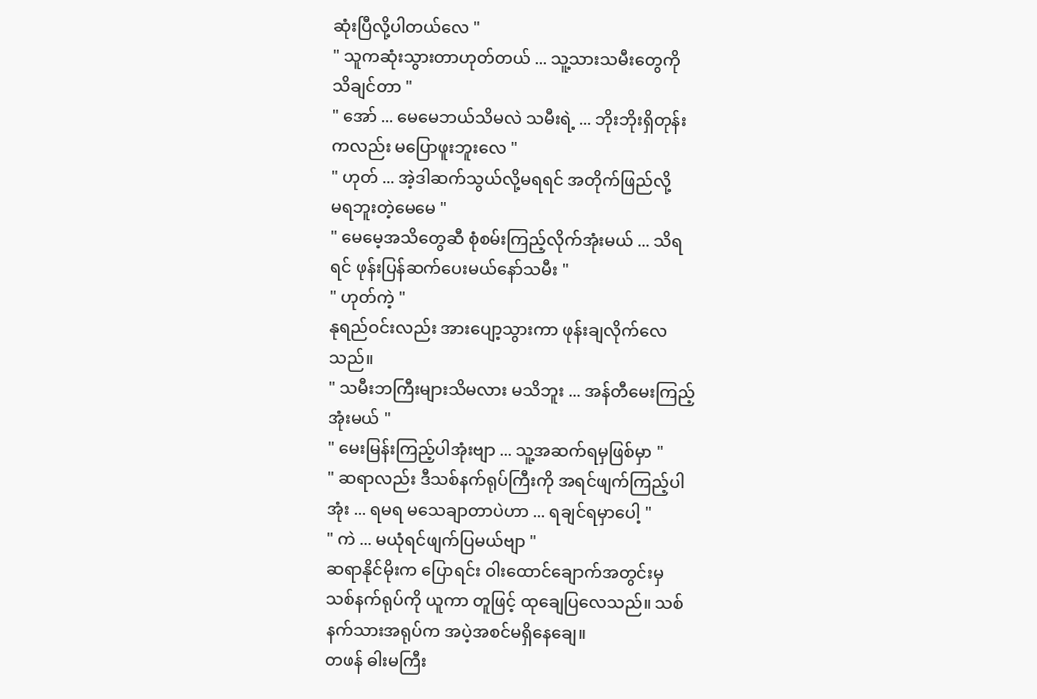ဆုံးပြီလို့ပါတယ်လေ "
" သူကဆုံးသွားတာဟုတ်တယ် ... သူ့သားသမီးတွေကို
သိချင်တာ "
" အော် ... မေမေဘယ်သိမလဲ သမီးရဲ့ ... ဘိုးဘိုးရှိတုန်း
ကလည်း မပြောဖူးဘူးလေ "
" ဟုတ် ... အဲ့ဒါဆက်သွယ်လို့မရရင် အတိုက်ဖြည်လို့
မရဘူးတဲ့မေမေ "
" မေမေ့အသိတွေဆီ စုံစမ်းကြည့်လိုက်အုံးမယ် ... သိရ
ရင် ဖုန်းပြန်ဆက်ပေးမယ်နော်သမီး "
" ဟုတ်ကဲ့ "
နုရည်ဝင်းလည်း အားပျော့သွားကာ ဖုန်းချလိုက်လေ
သည်။
" သမီးဘကြီးများသိမလား မသိဘူး ... အန်တီမေးကြည့်
အုံးမယ် "
" မေးမြန်းကြည့်ပါအုံးဗျာ ... သူ့အဆက်ရမှဖြစ်မှာ "
" ဆရာလည်း ဒီသစ်နက်ရုပ်ကြီးကို အရင်ဖျက်ကြည့်ပါ
အုံး ... ရမရ မသေချာတာပဲဟာ ... ရချင်ရမှာပေါ့ "
" ကဲ ... မယုံရင်ဖျက်ပြမယ်ဗျာ "
ဆရာနိုင်မိုးက ပြောရင်း ဝါးထောင်ချောက်အတွင်းမှ
သစ်နက်ရုပ်ကို ယူကာ တူဖြင့် ထုချေပြလေသည်။ သစ်
နက်သားအရုပ်က အပဲ့အစင်မရှိနေချေ။
တဖန် ဓါးမကြီး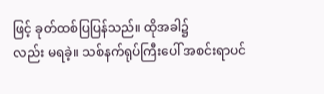ဖြင့် ခုတ်ထစ်ပြပြန်သည်။ ထိုအခါ၌
လည်း မရခဲ့။ သစ်နက်ရုပ်ကြီးပေါ် အစင်းရာပင်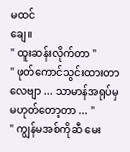မထင်
ချေ။
" ထူးဆန်းလိုက်တာ "
" ဖုတ်ကောင်သွင်းထားတာလေဗျာ ... သာမာန်အရုပ်မှ
မဟုတ်တော့တာ ... "
" ကျွန်မအစ်ကိုဆီ မေး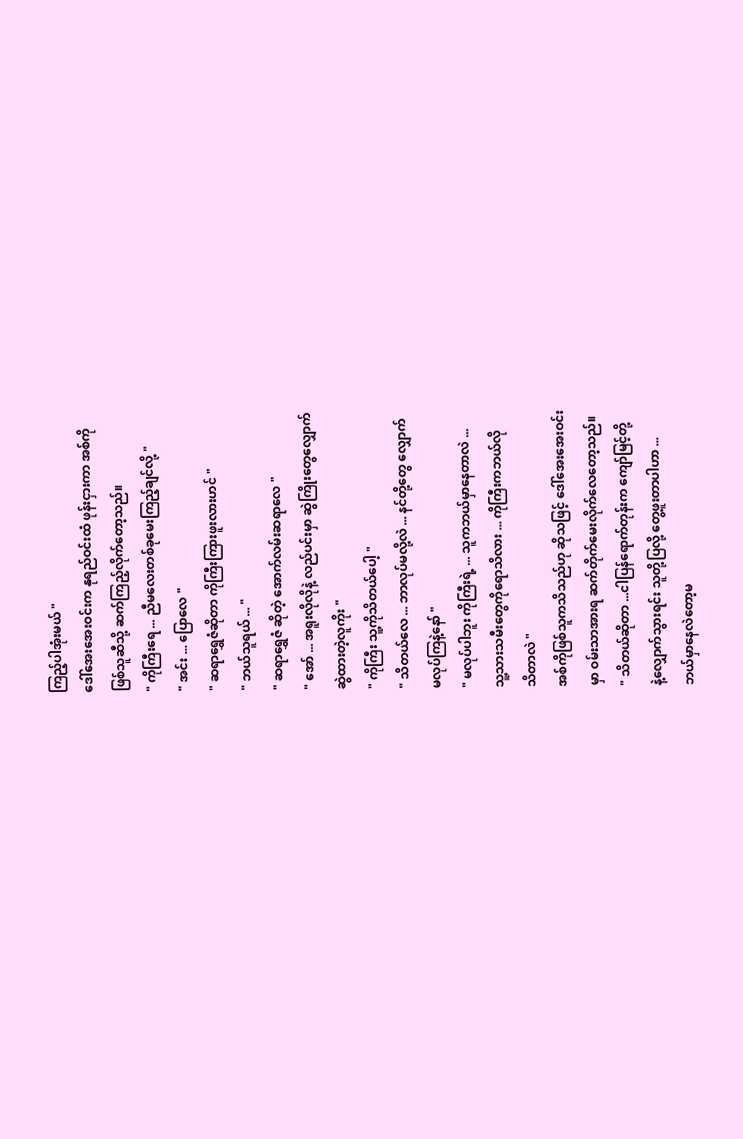ကြည့်ပါအုံးမယ် "
ဒေါ်အေးအေးဝင်းက နုရည်ဝင်းထံ ဖုန်းငှားကာ အစ်ကို
ဖြစ်သူဆီသို့ ဆက်ကြည့်လိုက်တော့သည်။
" ကိုကြီးရေ ... ညီမလေးတစ်ခုမေးကြည့်ချင်လို့ "
" အင်း ... ပြောလေ "
" ဆရာရွှေဇံဆိုတာ ကိုကြီးကြားဖူးလားဟင် "
" ဘယ်သူရယ် ... "
" ဆရာရွှေဇံ ဆိုတဲ့ အောက်လမ်းဆရာလေ "
" အော် ... အရူးလိုလိုနဲ့ လည်ပင်းမှာ ဆွဲကြိုးတွေလျှောက်
ဆွဲထားတဲ့လူကိုး "
" ကိုကြီး သူ့ကိုသိတယ်ပေါ့ "
" သိတယ်လေ ... ဘာလုပ်မလို့လဲ ... နင်တို့တွေ လျှောက်
မလုပ်ကြနဲ့နော် "
" မလုပ်ပါဘူး ကိုကြီးရဲ့ ... သူကဘယ်မှာနေတာလဲ ...
သူ့သားသမီးတွေကိုရောသိလား ... ကိုကြီးကဘယ်လို
သိတာလဲ "
အစ်ကိုဖြစ်သူကသိသည်ဟု ဆိုသဖြင့် ဒေါ်အေးအေးဝင်း
မှာ ဝမ်းသာအားရ ဆက်တိုက်မေးလိုက်လေတော့သည်။
" သိတယ်ဆိုတာ ...ငါပြန်ရောက်တုန်းက ကျော်မြင့်တို့
နဲ့လျှောက်သွားရင်း သူတို့ပြလို့ တွေ့ဖူးတာပါဟာ ...
ဘယ်မှာနေလဲတော့မ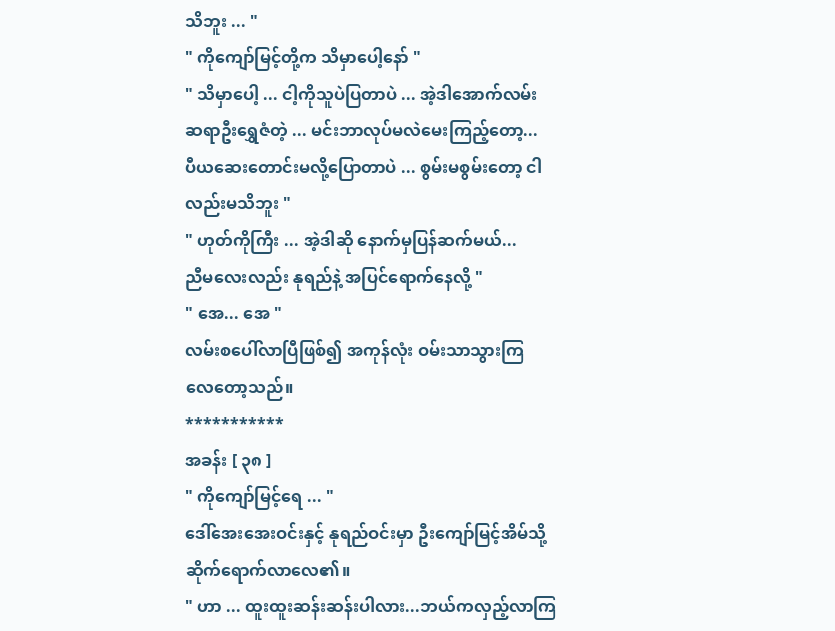သိဘူး ... "
" ကိုကျော်မြင့်တို့က သိမှာပေါ့နော် "
" သိမှာပေါ့ ... ငါ့ကိုသူပဲပြတာပဲ ... အဲ့ဒါအောက်လမ်း
ဆရာဦးရွှေဇံတဲ့ ... မင်းဘာလုပ်မလဲမေးကြည့်တော့...
ပီယဆေးတောင်းမလို့ပြောတာပဲ ... စွမ်းမစွမ်းတော့ ငါ
လည်းမသိဘူး "
" ဟုတ်ကိုကြီး ... အဲ့ဒါဆို နောက်မှပြန်ဆက်မယ်...
ညီမလေးလည်း နုရည်နဲ့ အပြင်ရောက်နေလို့ "
" အေ... အေ "
လမ်းစပေါ်လာပြီဖြစ်၍ အကုန်လုံး ဝမ်းသာသွားကြ
လေတော့သည်။
***********
အခန်း [ ၃၈ ]
" ကိုကျော်မြင့်ရေ ... "
ဒေါ်အေးအေးဝင်းနှင့် နုရည်ဝင်းမှာ ဦးကျော်မြင့်အိမ်သို့
ဆိုက်ရောက်လာလေ၏။
" ဟာ ... ထူးထူးဆန်းဆန်းပါလား...ဘယ်ကလှည့်လာကြ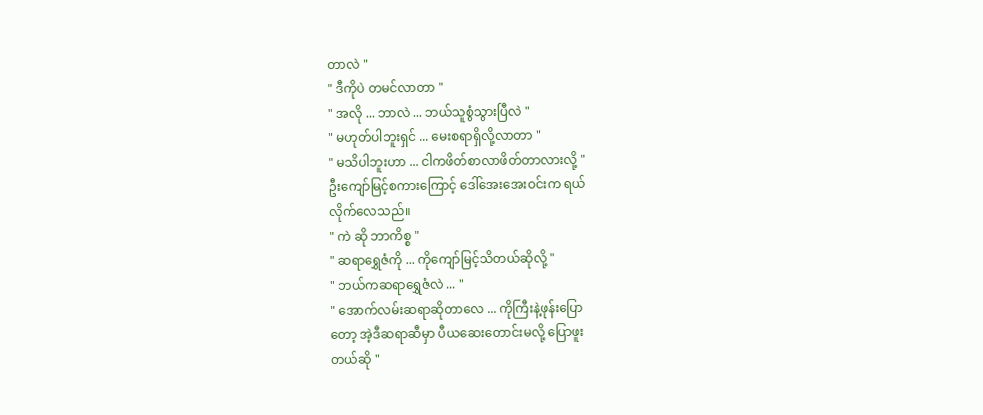တာလဲ "
" ဒီကိုပဲ တမင်လာတာ "
" အလို ... ဘာလဲ ... ဘယ်သူစွံသွားပြီလဲ "
" မဟုတ်ပါဘူးရှင် ... မေးစရာရှိလို့လာတာ "
" မသိပါဘူးဟာ ... ငါကဖိတ်စာလာဖိတ်တာလားလို့ "
ဦးကျော်မြင့်စကားကြောင့် ဒေါ်အေးအေးဝင်းက ရယ်
လိုက်လေသည်။
" ကဲ ဆို ဘာကိစ္စ "
" ဆရာရွှေဇံကို ... ကိုကျော်မြင့်သိတယ်ဆိုလို့ "
" ဘယ်ကဆရာရွှေဇံလဲ ... "
" အောက်လမ်းဆရာဆိုတာလေ ... ကိုကြီးနဲ့ဖုန်းပြော
တော့ အဲ့ဒီဆရာဆီမှာ ပီယဆေးတောင်းမလို့ ပြောဖူး
တယ်ဆို "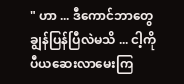" ဟာ ... ဒီကောင်ဘာတွေချွန်ပြန်ပြီလဲမသိ ... ငါ့ကို
ပီယဆေးလာမေးကြ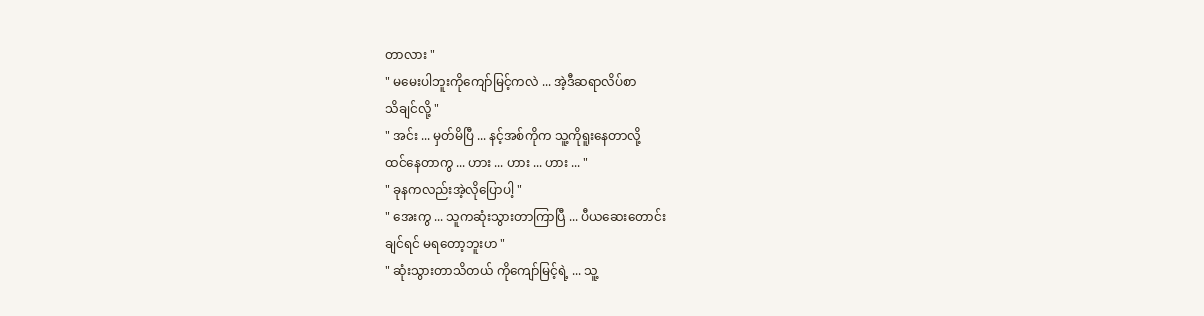တာလား "
" မမေးပါဘူးကိုကျော်မြင့်ကလဲ ... အဲ့ဒီဆရာလိပ်စာ
သိချင်လို့ "
" အင်း ... မှတ်မိပြီ ... နင့်အစ်ကိုက သူ့ကိုရူးနေတာလို့
ထင်နေတာကွ ... ဟား ... ဟား ... ဟား ... "
" ခုနကလည်းအဲ့လိုပြောပါ့ "
" အေးကွ ... သူကဆုံးသွားတာကြာပြီ ... ပီယဆေးတောင်း
ချင်ရင် မရတော့ဘူးဟ "
" ဆုံးသွားတာသိတယ် ကိုကျော်မြင့်ရဲ့ ... သူ့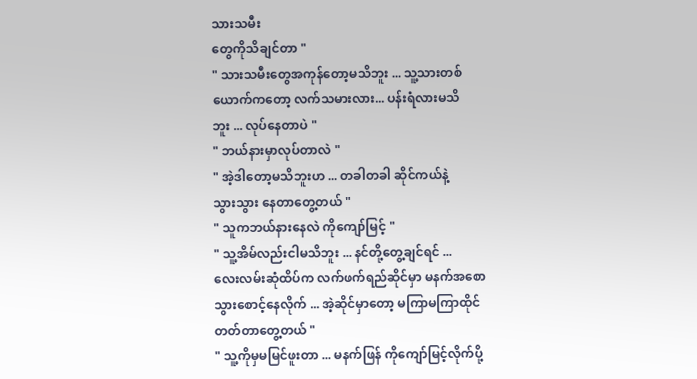သားသမီး
တွေကိုသိချင်တာ "
" သားသမီးတွေအကုန်တော့မသိဘူး ... သူ့သားတစ်
ယောက်ကတော့ လက်သမားလား... ပန်းရံလားမသိ
ဘူး ... လုပ်နေတာပဲ "
" ဘယ်နားမှာလုပ်တာလဲ "
" အဲ့ဒါတော့မသိဘူးဟ ... တခါတခါ ဆိုင်ကယ်နဲ့
သွားသွား နေတာတွေ့တယ် "
" သူကဘယ်နားနေလဲ ကိုကျော်မြင့် "
" သူ့အိမ်လည်းငါမသိဘူး ... နင်တို့တွေ့ချင်ရင် ...
လေးလမ်းဆုံထိပ်က လက်ဖက်ရည်ဆိုင်မှာ မနက်အစော
သွားစောင့်နေလိုက် ... အဲ့ဆိုင်မှာတော့ မကြာမကြာထိုင်
တတ်တာတွေ့တယ် "
" သူ့ကိုမှမမြင်ဖူးတာ ... မနက်ဖြန် ကိုကျော်မြင့်လိုက်ပို့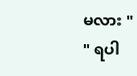မလား "
" ရပါ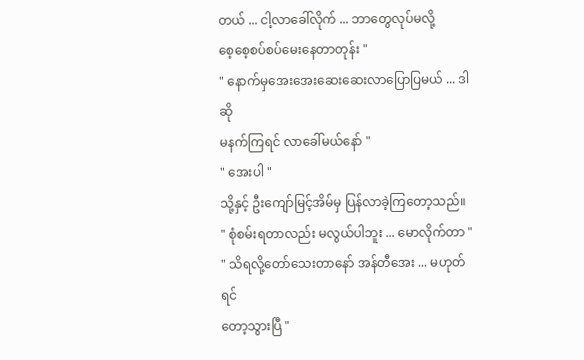တယ် ... ငါ့လာခေါ်လိုက် ... ဘာတွေလုပ်မလို့
စေ့စေ့စပ်စပ်မေးနေတာတုန်း "
" နောက်မှအေးအေးဆေးဆေးလာပြောပြမယ် ... ဒါဆို
မနက်ကြရင် လာခေါ်မယ်နော် "
" အေးပါ "
သို့နှင့် ဦးကျော်မြင့်အိမ်မှ ပြန်လာခဲ့ကြတော့သည်။
" စုံစမ်းရတာလည်း မလွယ်ပါဘူး ... မောလိုက်တာ "
" သိရလို့တော်သေးတာနော် အန်တီအေး ... မဟုတ်ရင်
တော့သွားပြီ "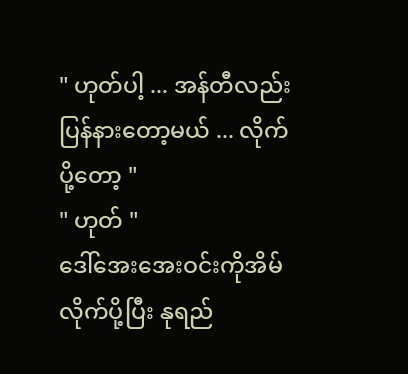" ဟုတ်ပါ့ ... အန်တီလည်းပြန်နားတော့မယ် ... လိုက်
ပို့တော့ "
" ဟုတ် "
ဒေါ်အေးအေးဝင်းကိုအိမ်လိုက်ပို့ပြီး နုရည်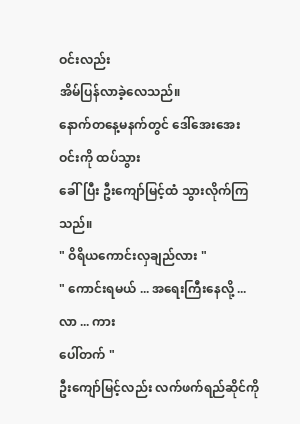ဝင်းလည်း
အိမ်ပြန်လာခဲ့လေသည်။
နောက်တနေ့မနက်တွင် ဒေါ်အေးအေးဝင်းကို ထပ်သွား
ခေါ်ပြီး ဦးကျော်မြင့်ထံ သွားလိုက်ကြသည်။
" ဝိရိယကောင်းလှချည်လား "
" ကောင်းရမယ် ... အရေးကြီးနေလို့ ... လာ ... ကား
ပေါ်တက် "
ဦးကျော်မြင့်လည်း လက်ဖက်ရည်ဆိုင်ကို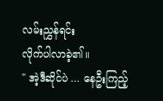လမ်းညွှန်ရင်း
လိုက်ပါလာခဲ့၏။
" အဲ့ဒီဆိုင်ပဲ ... နေဦးကြည့်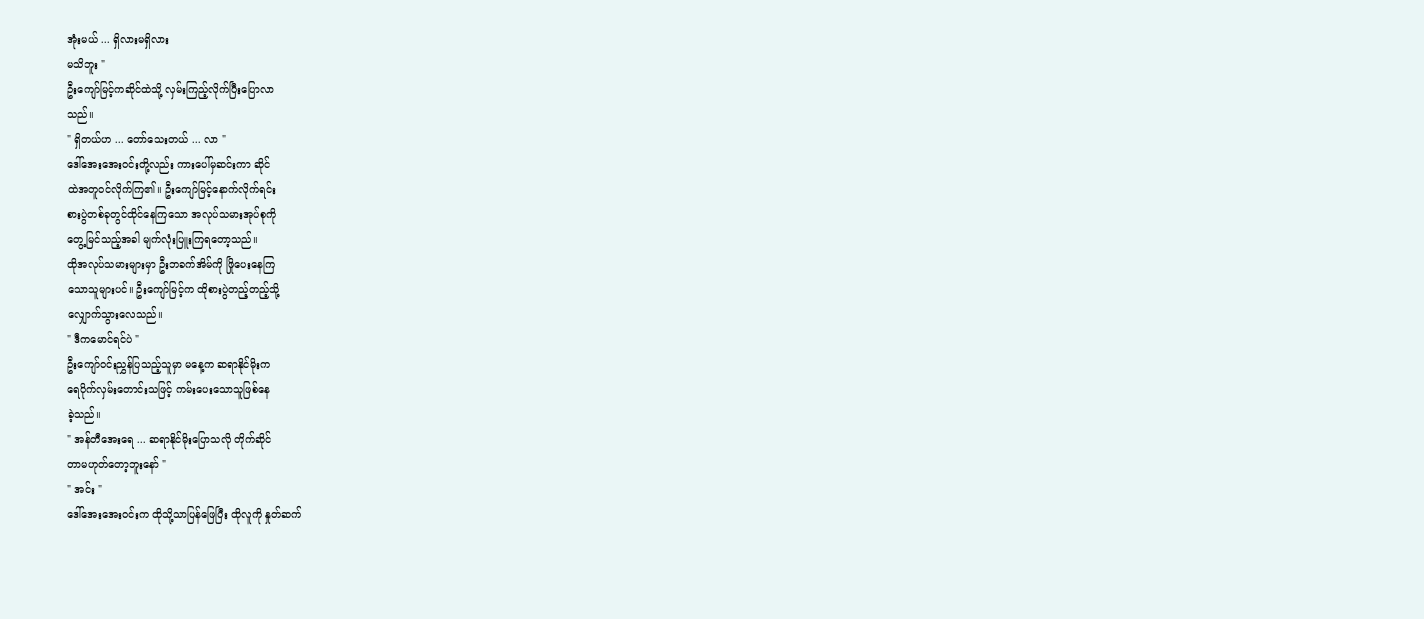အုံးမယ် ... ရှိလားမရှိလား
မသိဘူး "
ဦးကျော်မြင့်ကဆိုင်ထဲသို့ လှမ်းကြည့်လိုက်ပြီးပြောလာ
သည်။
" ရှိတယ်ဟ ... တော်သေးတယ် ... လာ "
ဒေါ်အေးအေးဝင်းတို့လည်း ကားပေါ်မှဆင်းကာ ဆိုင်
ထဲအတူဝင်လိုက်ကြ၏။ ဦးကျော်မြင့်နောက်လိုက်ရင်း
စားပွဲတစ်ခုတွင်ထိုင်နေကြသော အလုပ်သမားအုပ်စုကို
တွေ့မြင်သည့်အခါ မျက်လုံးပြူးကြရတော့သည်။
ထိုအလုပ်သမားများမှာ ဦးဘခက်အိမ်ကို ဖြိုပေးနေကြ
သောသူများပင်။ ဦးကျော်မြင့်က ထိုစားပွဲတည့်တည့်သို့
လျှောက်သွားလေသည်။
" ဒီကမောင်ရင်ပဲ "
ဦးကျော်ဝင်းညွှန်ပြသည့်သူမှာ မနေ့က ဆရာနိုင်မိုးက
ရေပိုက်လှမ်းတောင်းသဖြင့် ကမ်းပေးသောသူဖြစ်နေ
ခဲ့သည်။
" အန်တီအေးရေ ... ဆရာနိုင်မိုးပြောသလို တိုက်ဆိုင်
တာမဟုတ်တော့ဘူးနော် "
" အင်း "
ဒေါ်အေးအေးဝင်းက ထိုသို့သာပြန်ဖြေပြီး ထိုလူကို နှုတ်ဆက်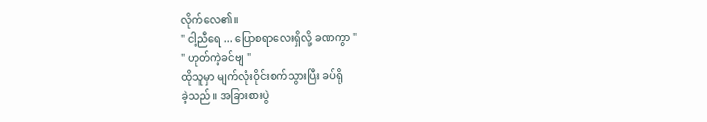လိုက်လေ၏။
" ငါ့ညီရေ ... ပြောစရာလေးရှိလို့ ခဏကွာ "
" ဟုတ်ကဲ့ခင်ဗျ "
ထိုသူမှာ မျက်လုံးဝိုင်းစက်သွားပြီး ခပ်ရို
ခဲ့သည်။ အခြားစားပွဲ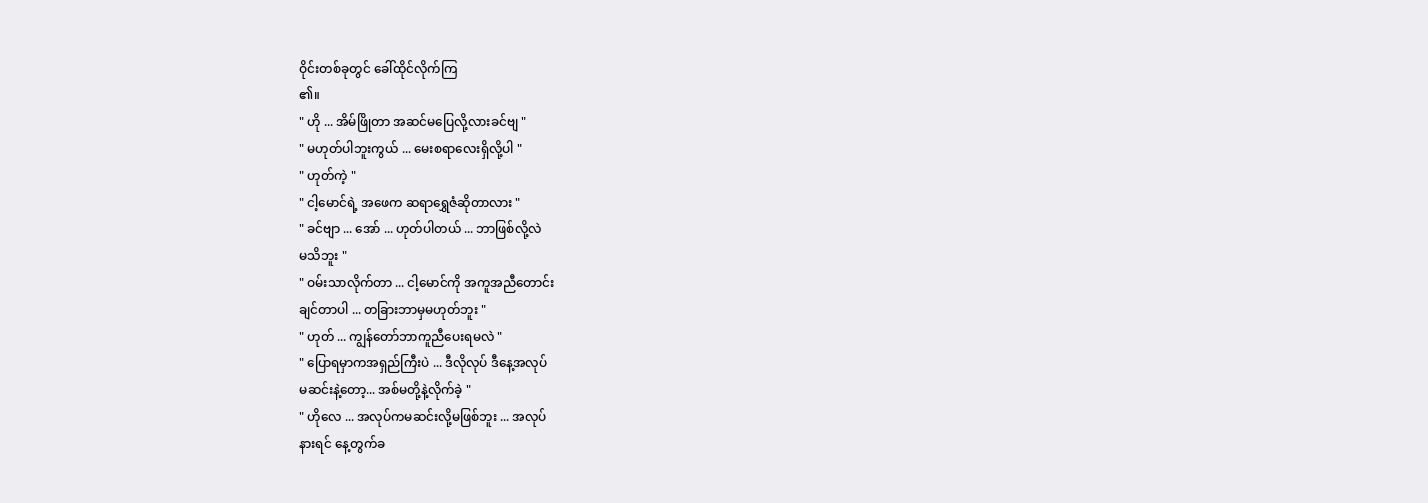ဝိုင်းတစ်ခုတွင် ခေါ်ထိုင်လိုက်ကြ
၏။
" ဟို ... အိမ်ဖြိုတာ အဆင်မပြေလို့လားခင်ဗျ "
" မဟုတ်ပါဘူးကွယ် ... မေးစရာလေးရှိလို့ပါ "
" ဟုတ်ကဲ့ "
" ငါ့မောင်ရဲ့ အဖေက ဆရာရွှေဇံဆိုတာလား "
" ခင်ဗျာ ... အော် ... ဟုတ်ပါတယ် ... ဘာဖြစ်လို့လဲ
မသိဘူး "
" ဝမ်းသာလိုက်တာ ... ငါ့မောင်ကို အကူအညီတောင်း
ချင်တာပါ ... တခြားဘာမှမဟုတ်ဘူး "
" ဟုတ် ... ကျွန်တော်ဘာကူညီပေးရမလဲ "
" ပြောရမှာကအရှည်ကြီးပဲ ... ဒီလိုလုပ် ဒီနေ့အလုပ်
မဆင်းနဲ့တော့... အစ်မတို့နဲ့လိုက်ခဲ့ "
" ဟိုလေ ... အလုပ်ကမဆင်းလို့မဖြစ်ဘူး ... အလုပ်
နားရင် နေ့တွက်ခ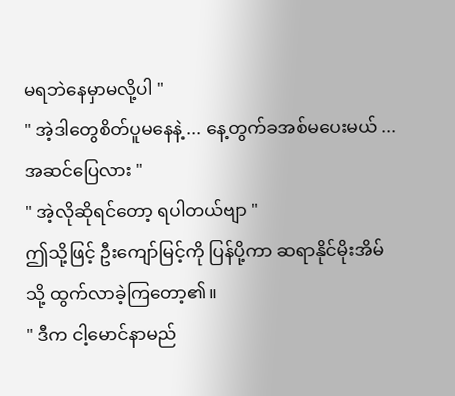မရဘဲနေမှာမလို့ပါ "
" အဲ့ဒါတွေစိတ်ပူမနေနဲ့ ... နေ့တွက်ခအစ်မပေးမယ် ...
အဆင်ပြေလား "
" အဲ့လိုဆိုရင်တော့ ရပါတယ်ဗျာ "
ဤသို့ဖြင့် ဦးကျော်မြင့်ကို ပြန်ပို့ကာ ဆရာနိုင်မိုးအိမ်
သို့ ထွက်လာခဲ့ကြတော့၏။
" ဒီက ငါ့မောင်နာမည်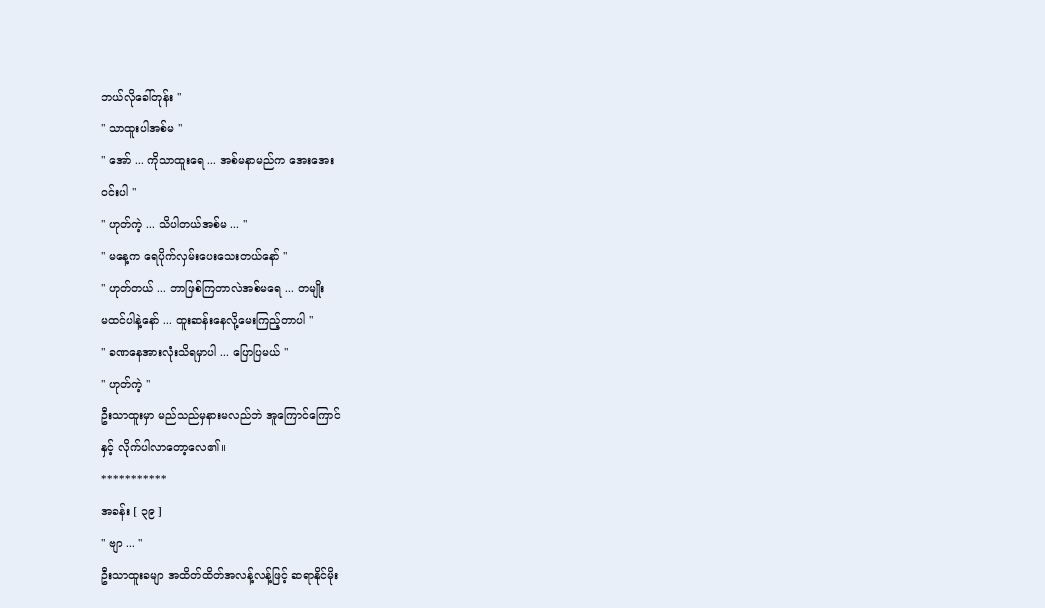ဘယ်လိုခေါ်တုန်း "
" သာထူးပါအစ်မ "
" အော် ... ကိုသာထူးရေ ... အစ်မနာမည်က အေးအေး
ဝင်းပါ "
" ဟုတ်ကဲ့ ... သိပါတယ်အစ်မ ... "
" မနေ့က ရေပိုက်လှမ်းပေးသေးတယ်နော် "
" ဟုတ်တယ် ... ဘာဖြစ်ကြတာလဲအစ်မရေ ... တမျိုး
မထင်ပါနဲ့နော် ... ထူးဆန်းနေလို့မေးကြည့်တာပါ "
" ခဏနေအားလုံးသိရမှာပါ ... ပြောပြမယ် "
" ဟုတ်ကဲ့ "
ဦးသာထူးမှာ မည်သည်မှနားမလည်ဘဲ အူကြောင်ကြောင်
နှင့် လိုက်ပါလာတော့လေ၏။
***********
အခန်း [ ၃၉ ]
" ဗျာ ... "
ဦးသာထူးခမျာ အထိတ်ထိတ်အလန့်လန့်ဖြင့် ဆရာနိုင်မိုး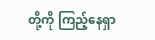တို့ကို ကြည့်နေရှာ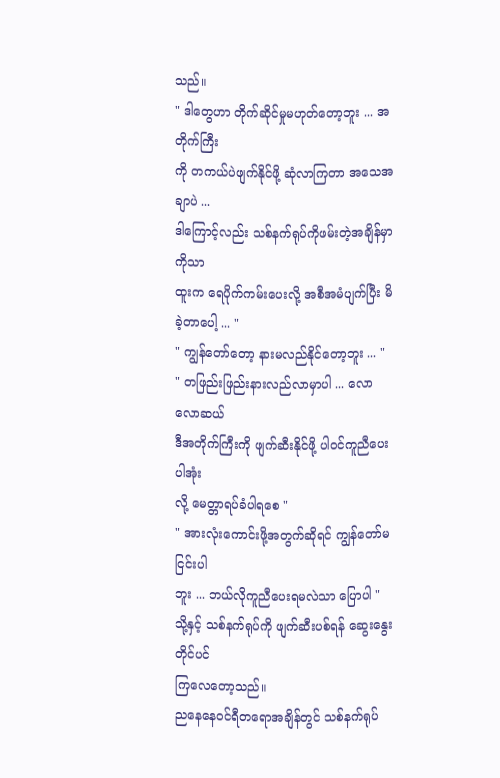သည်။
" ဒါတွေဟာ တိုက်ဆိုင်မှုမဟုတ်တော့ဘူး ... အတိုက်ကြီး
ကို တကယ်ပဲဖျက်နိုင်ဖို့ ဆုံလာကြတာ အသေအချာပဲ ...
ဒါကြောင့်လည်း သစ်နက်ရုပ်ကိုဖမ်းတဲ့အချိန်မှာ ကိုသာ
ထူးက ရေပိုက်ကမ်းပေးလို့ အစီအမံပျက်ပြီး မိခဲ့တာပေါ့ ... "
" ကျွန်တော်တော့ နားမလည်နိုင်တော့ဘူး ... "
" တဖြည်းဖြည်းနားလည်လာမှာပါ ... လောလောဆယ်
ဒီအတိုက်ကြီးကို ဖျက်ဆီးနိုင်ဖို့ ပါဝင်ကူညီပေးပါအုံး
လို့ မေတ္တာရပ်ခံပါရစေ "
" အားလုံးကောင်းဖို့အတွက်ဆိုရင် ကျွန်တော်မငြင်းပါ
ဘူး ... ဘယ်လိုကူညီပေးရမလဲသာ ပြောပါ "
သို့နှင့် သစ်နက်ရုပ်ကို ဖျက်ဆီးပစ်ရန် ဆွေးနွေးတိုင်ပင်
ကြလေတော့သည်။
ညနေနေဝင်ရီတရောအချိန်တွင် သစ်နက်ရုပ်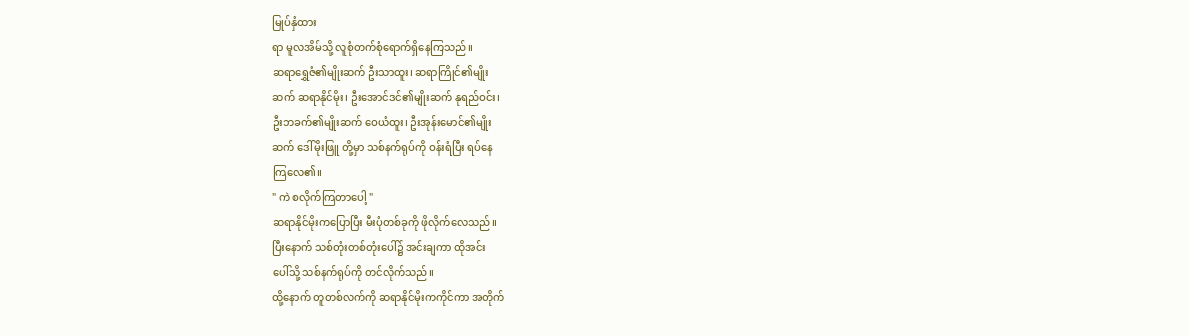မြုပ်နှံထား
ရာ မူလအိမ်သို့ လူစုံတက်စုံရောက်ရှိနေကြသည်။
ဆရာရွှေဇံ၏မျိုးဆက် ဦးသာထူး၊ ဆရာကြိုင်၏မျိုး
ဆက် ဆရာနိုင်မိုး၊ ဦးအောင်ဒင်၏မျိုးဆက် နုရည်ဝင်း၊
ဦးဘခက်၏မျိုးဆက် ဝေယံထူး၊ ဦးအုန်းမောင်၏မျိုး
ဆက် ဒေါ်မိုးဖြူ တို့မှာ သစ်နက်ရုပ်ကို ဝန်းရံပြီး ရပ်နေ
ကြလေ၏။
" ကဲ စလိုက်ကြတာပေါ့ "
ဆရာနိုင်မိုးကပြောပြီး မီးပုံတစ်ခုကို ဖိုလိုက်လေသည်။
ပြီးနောက် သစ်တုံးတစ်တုံးပေါ်၌ အင်းချကာ ထိုအင်း
ပေါ်သို့ သစ်နက်ရုပ်ကို တင်လိုက်သည်။
ထို့နောက် တူတစ်လက်ကို ဆရာနိုင်မိုးကကိုင်ကာ အတိုက်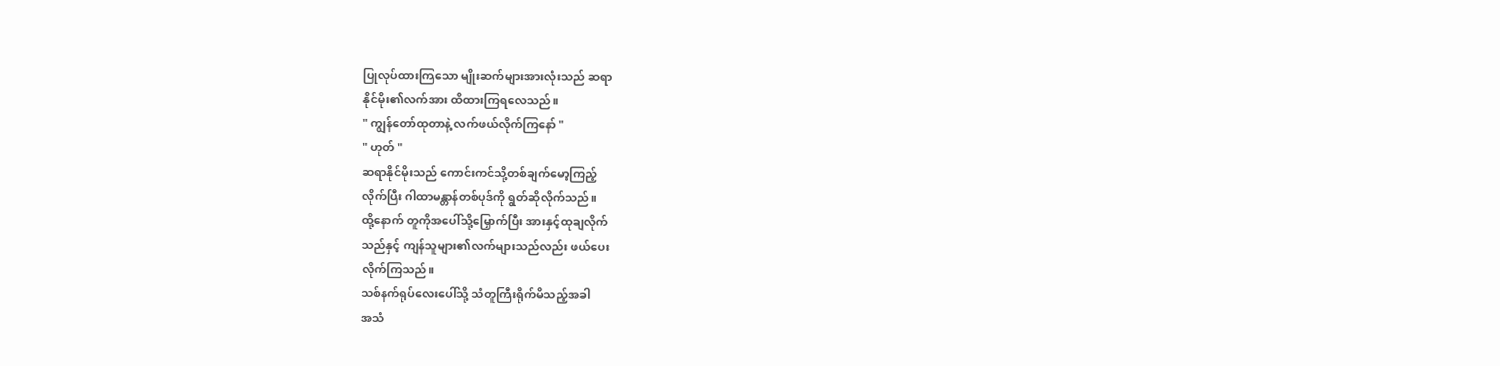ပြုလုပ်ထားကြသော မျိုးဆက်များအားလုံးသည် ဆရာ
နိုင်မိုး၏လက်အား ထိထားကြရလေသည်။
" ကျွန်တော်ထုတာနဲ့ လက်ဖယ်လိုက်ကြနော် "
" ဟုတ် "
ဆရာနိုင်မိုးသည် ကောင်းကင်သို့တစ်ချက်မော့ကြည့်
လိုက်ပြီး ဂါထာမန္တာန်တစ်ပုဒ်ကို ရွတ်ဆိုလိုက်သည်။
ထို့နောက် တူကိုအပေါ်သို့မြှောက်ပြီး အားနှင့်ထုချလိုက်
သည်နှင့် ကျန်သူများ၏လက်များသည်လည်း ဖယ်ပေး
လိုက်ကြသည်။
သစ်နက်ရုပ်လေးပေါ်သို့ သံတူကြီးရိုက်မိသည့်အခါ
အသံ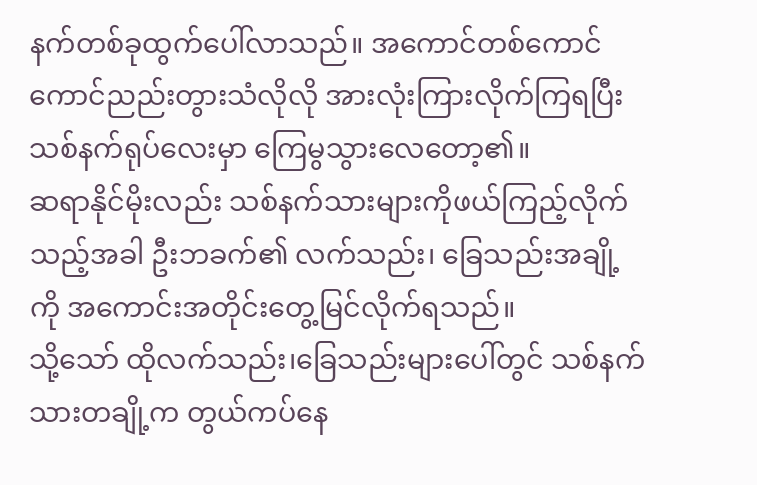နက်တစ်ခုထွက်ပေါ်လာသည်။ အကောင်တစ်ကောင်
ကောင်ညည်းတွားသံလိုလို အားလုံးကြားလိုက်ကြရပြီး
သစ်နက်ရုပ်လေးမှာ ကြေမွသွားလေတော့၏။
ဆရာနိုင်မိုးလည်း သစ်နက်သားများကိုဖယ်ကြည့်လိုက်
သည့်အခါ ဦးဘခက်၏ လက်သည်း၊ ခြေသည်းအချို့
ကို အကောင်းအတိုင်းတွေ့မြင်လိုက်ရသည်။
သို့သော် ထိုလက်သည်း၊ခြေသည်းများပေါ်တွင် သစ်နက်
သားတချို့က တွယ်ကပ်နေ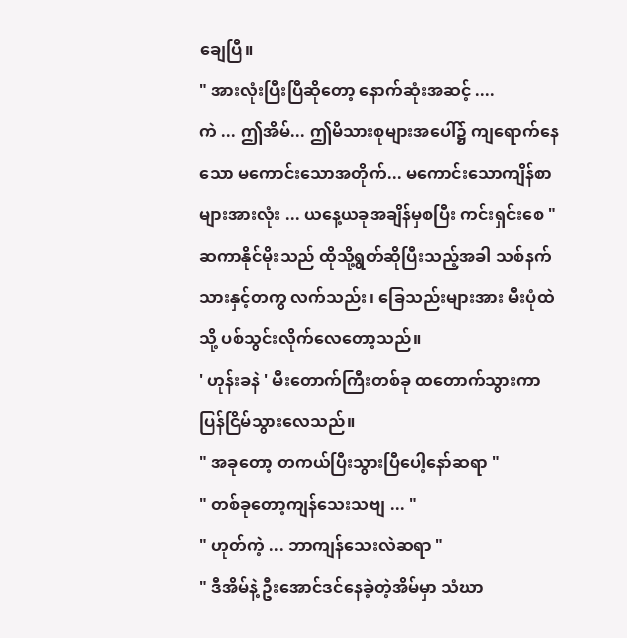ချေပြီ။
" အားလုံးပြီးပြီဆိုတော့ နောက်ဆုံးအဆင့် ....
ကဲ ... ဤအိမ်... ဤမိသားစုများအပေါ်၌ ကျရောက်နေ
သော မကောင်းသောအတိုက်... မကောင်းသောကျိန်စာ
များအားလုံး ... ယနေ့ယခုအချိန်မှစပြီး ကင်းရှင်းစေ "
ဆကာနိုင်မိုးသည် ထိုသို့ရွတ်ဆိုပြီးသည့်အခါ သစ်နက်
သားနှင့်တကွ လက်သည်း၊ ခြေသည်းများအား မီးပုံထဲ
သို့ ပစ်သွင်းလိုက်လေတော့သည်။
' ဟုန်းခနဲ ' မီးတောက်ကြီးတစ်ခု ထတောက်သွားကာ
ပြန်ငြိမ်သွားလေသည်။
" အခုတော့ တကယ်ပြီးသွားပြီပေါ့နော်ဆရာ "
" တစ်ခုတော့ကျန်သေးသဗျ ... "
" ဟုတ်ကဲ့ ... ဘာကျန်သေးလဲဆရာ "
" ဒီအိမ်နဲ့ ဦးအောင်ဒင်နေခဲ့တဲ့အိမ်မှာ သံဃာ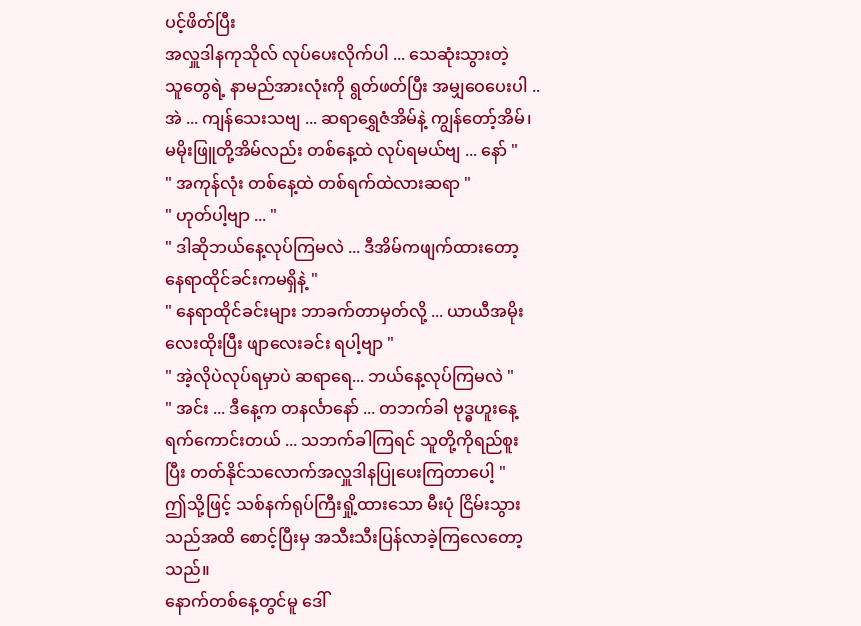ပင့်ဖိတ်ပြီး
အလှူဒါနကုသိုလ် လုပ်ပေးလိုက်ပါ ... သေဆုံးသွားတဲ့
သူတွေရဲ့ နာမည်အားလုံးကို ရွတ်ဖတ်ပြီး အမျှဝေပေးပါ ..
အဲ ... ကျန်သေးသဗျ ... ဆရာရွှေဇံအိမ်နဲ့ ကျွန်တော့်အိမ်၊
မမိုးဖြူတို့အိမ်လည်း တစ်နေ့ထဲ လုပ်ရမယ်ဗျ ... နော် "
" အကုန်လုံး တစ်နေ့ထဲ တစ်ရက်ထဲလားဆရာ "
" ဟုတ်ပါ့ဗျာ ... "
" ဒါဆိုဘယ်နေ့လုပ်ကြမလဲ ... ဒီအိမ်ကဖျက်ထားတော့
နေရာထိုင်ခင်းကမရှိနဲ့ "
" နေရာထိုင်ခင်းများ ဘာခက်တာမှတ်လို့ ... ယာယီအမိုး
လေးထိုးပြီး ဖျာလေးခင်း ရပါ့ဗျာ "
" အဲ့လိုပဲလုပ်ရမှာပဲ ဆရာရေ... ဘယ်နေ့လုပ်ကြမလဲ "
" အင်း ... ဒီနေ့က တနင်္လာနော် ... တဘက်ခါ ဗုဒ္ဓဟူးနေ့
ရက်ကောင်းတယ် ... သဘက်ခါကြရင် သူတို့ကိုရည်စူး
ပြီး တတ်နိုင်သလောက်အလှူဒါနပြုပေးကြတာပေါ့ "
ဤသို့ဖြင့် သစ်နက်ရုပ်ကြီးရှို့ထားသော မီးပုံ ငြိမ်းသွား
သည်အထိ စောင့်ပြီးမှ အသီးသီးပြန်လာခဲ့ကြလေတော့
သည်။
နောက်တစ်နေ့တွင်မူ ဒေါ်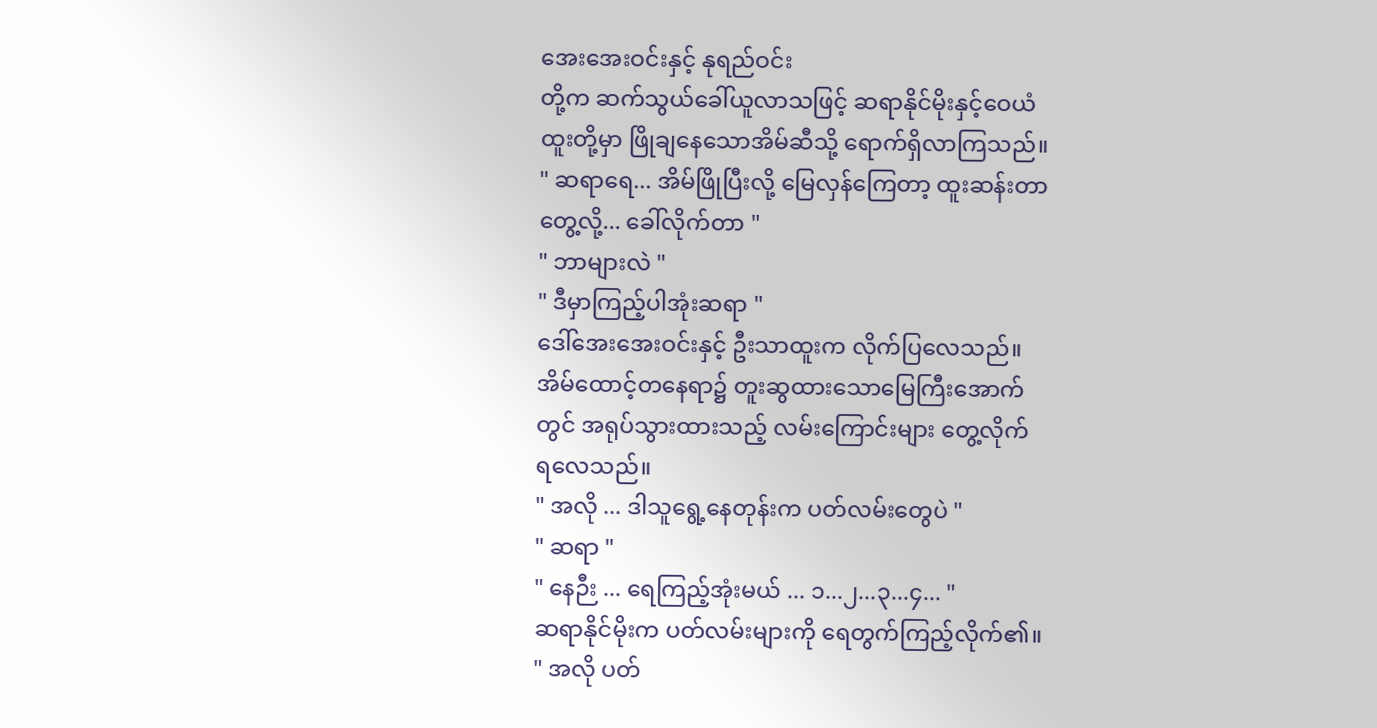အေးအေးဝင်းနှင့် နုရည်ဝင်း
တို့က ဆက်သွယ်ခေါ်ယူလာသဖြင့် ဆရာနိုင်မိုးနှင့်ဝေယံ
ထူးတို့မှာ ဖြိုချနေသောအိမ်ဆီသို့ ရောက်ရှိလာကြသည်။
" ဆရာရေ... အိမ်ဖြိုပြီးလို့ မြေလှန်ကြေတာ့ ထူးဆန်းတာ
တွေ့လို့... ခေါ်လိုက်တာ "
" ဘာများလဲ "
" ဒီမှာကြည့်ပါအုံးဆရာ "
ဒေါ်အေးအေးဝင်းနှင့် ဦးသာထူးက လိုက်ပြလေသည်။
အိမ်ထောင့်တနေရာ၌ တူးဆွထားသောမြေကြီးအောက်
တွင် အရုပ်သွားထားသည့် လမ်းကြောင်းများ တွေ့လိုက်
ရလေသည်။
" အလို ... ဒါသူရွေ့နေတုန်းက ပတ်လမ်းတွေပဲ "
" ဆရာ "
" နေဉီး ... ရေကြည့်အုံးမယ် ... ၁...၂...၃...၄... "
ဆရာနိုင်မိုးက ပတ်လမ်းများကို ရေတွက်ကြည့်လိုက်၏။
" အလို ပတ်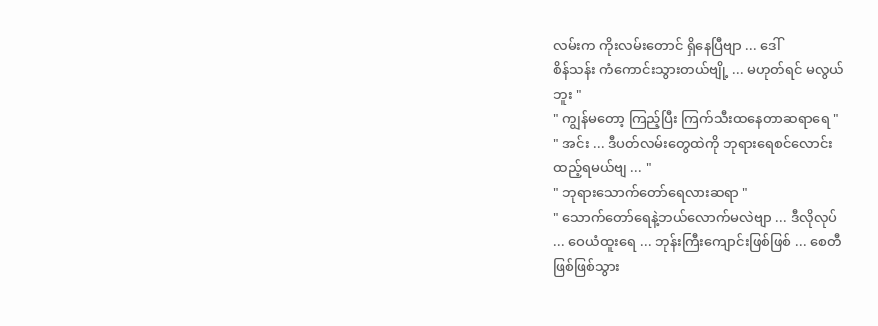လမ်းက ကိုးလမ်းတောင် ရှိနေပြီဗျာ ... ဒေါ်
စိန်သန်း ကံကောင်းသွားတယ်ဗျို့ ... မဟုတ်ရင် မလွယ်
ဘူး "
" ကျွန်မတော့ ကြည့်ပြီး ကြက်သီးထနေတာဆရာရေ "
" အင်း ... ဒီပတ်လမ်းတွေထဲကို ဘုရားရေစင်လောင်း
ထည့်ရမယ်ဗျ ... "
" ဘုရားသောက်တော်ရေလားဆရာ "
" သောက်တော်ရေနဲ့ဘယ်လောက်မလဲဗျာ ... ဒီလိုလုပ်
... ဝေယံထူးရေ ... ဘုန်းကြီးကျောင်းဖြစ်ဖြစ် ... စေတီ
ဖြစ်ဖြစ်သွား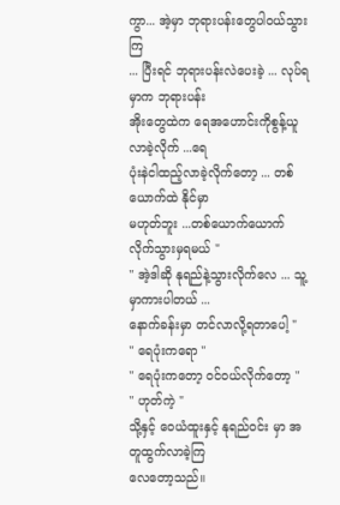ကွာ... အဲ့မှာ ဘုရားပန်းတွေပါဝယ်သွားကြ
... ပြီးရင် ဘုရားပန်းလဲပေးခဲ့ ... လုပ်ရမှာက ဘုရားပန်း
အိုးတွေထဲက ရေအဟောင်းကိုစွန့်ယူလာခဲ့လိုက် ...ရေ
ပုံးနဲငါထည့်လာခဲ့လိုက်တော့ ... တစ်ယောက်ထဲ နိုင်မှာ
မဟုတ်ဘူး ...တစ်ယောက်ယောက်လိုက်သွားမှရမယ် "
" အဲ့ဒါဆို နုရည်နဲ့သွားလိုက်လေ ... သူ့မှာကားပါတယ် ...
နောက်ခန်းမှာ တင်လာလို့ရတာပေါ့ "
" ရေပုံးကရော "
" ရေပုံးကတော့ ဝင်ဝယ်လိုက်တော့ "
" ဟုတ်ကဲ့ "
သို့နှင့် ဝေယံထူးနှင့် နုရည်ဝင်း မှာ အတူထွက်လာခဲ့ကြ
လေတော့သည်။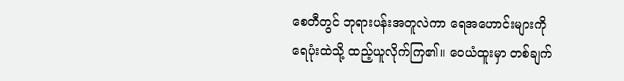စေတီတွင် ဘုရားပန်းအတူလဲကာ ရေအဟောင်းများကို
ရေပုံးထဲသို့ ထည့်ယူလိုက်ကြ၏။ ဝေယံထူးမှာ တစ်ချက်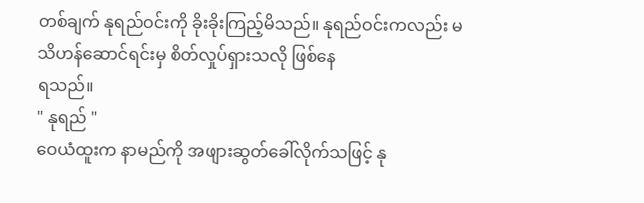တစ်ချက် နုရည်ဝင်းကို ခိုးခိုးကြည့်မိသည်။ နုရည်ဝင်းကလည်း မသိဟန်ဆောင်ရင်းမှ စိတ်လှုပ်ရှားသလို ဖြစ်နေ
ရသည်။
" နုရည် "
ဝေယံထူးက နာမည်ကို အဖျားဆွတ်ခေါ်လိုက်သဖြင့် နု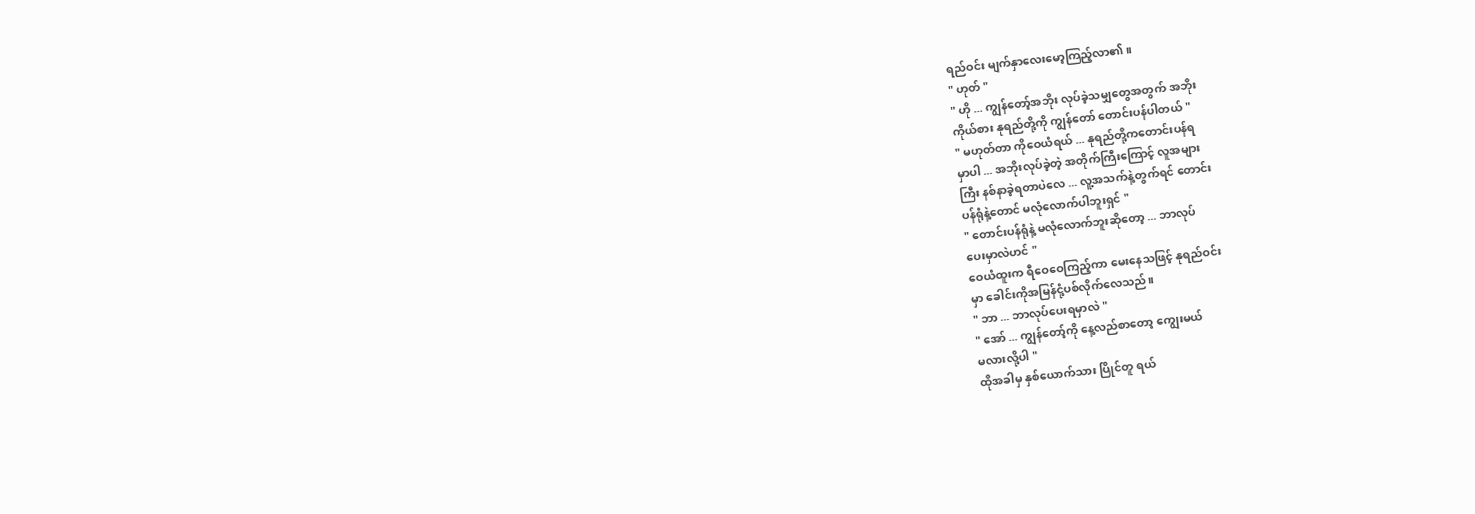ရည်ဝင်း မျက်နှာလေးမော့ကြည့်လာ၏။
" ဟုတ် "
" ဟို ... ကျွန်တော့်အဘိုး လုပ်ခဲ့သမျှတွေအတွက် အဘိုး
ကိုယ်စား နုရည်တို့ကို ကျွန်တော် တောင်းပန်ပါတယ် "
" မဟုတ်တာ ကိုဝေယံရယ် ... နုရည်တို့ကတောင်းပန်ရ
မှာပါ ... အဘိုးလုပ်ခဲ့တဲ့ အတိုက်ကြီးကြောင့် လူအများ
ကြီး နစ်နာခဲ့ရတာပဲလေ ... လူ့အသက်နဲ့တွက်ရင် တောင်း
ပန်ရုံနဲ့တောင် မလုံလောက်ပါဘူးရှင် "
" တောင်းပန်ရုံနဲ့ မလုံလောက်ဘူးဆိုတော့ ... ဘာလုပ်
ပေးမှာလဲဟင် "
ဝေယံထူးက ရီဝေဝေကြည့်ကာ မေးနေသဖြင့် နုရည်ဝင်း
မှာ ခေါင်းကိုအမြန်ငုံ့ပစ်လိုက်လေသည်။
" ဘာ ... ဘာလုပ်ပေးရမှာလဲ "
" အော် ... ကျွန်တော့်ကို နေ့လည်စာတော့ ကျွေးမယ်
မလားလို့ပါ "
ထိုအခါမှ နှစ်ယောက်သား ပြိုင်တူ ရယ်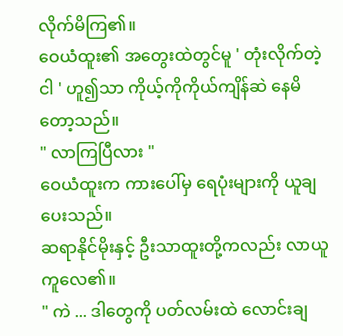လိုက်မိကြ၏။
ဝေယံထူး၏ အတွေးထဲတွင်မူ ' တုံးလိုက်တဲ့ငါ ' ဟူ၍သာ ကိုယ့်ကိုကိုယ်ကျိန်ဆဲ နေမိတော့သည်။
" လာကြပြီလား "
ဝေယံထူးက ကားပေါ်မှ ရေပုံးများကို ယူချပေးသည်။
ဆရာနိုင်မိုးနှင့် ဦးသာထူးတို့ကလည်း လာယူကူလေ၏။
" ကဲ ... ဒါတွေကို ပတ်လမ်းထဲ လောင်းချ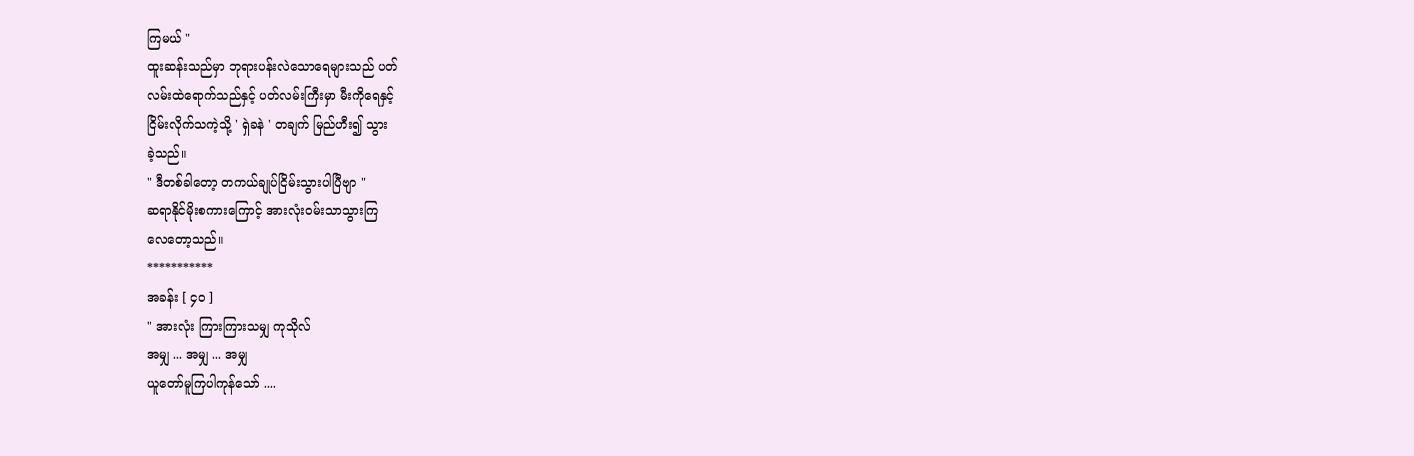ကြမယ် "
ထူးဆန်းသည်မှာ ဘုရားပန်းလဲသောရေများသည် ပတ်
လမ်းထဲရောက်သည်နှင့် ပတ်လမ်းကြီးမှာ မီးကိုရေနှင့်
ငြိမ်းလိုက်သကဲ့သို့ ' ရှဲခနဲ ' တချက် မြည်ဟီး၍ သွား
ခဲ့သည်။
" ဒီတစ်ခါတော့ တကယ်ချုပ်ငြိမ်းသွားပါပြီဗျာ "
ဆရာနိုင်မိုးစကားကြောင့် အားလုံးဝမ်းသာသွားကြ
လေတော့သည်။
***********
အခန်း [ ၄၀ ]
" အားလုံး ကြားကြားသမျှ ကုသိုလ်
အမျှ ... အမျှ ... အမျှ
ယူတော်မူကြပါကုန်သော် ....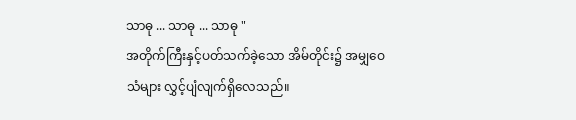သာဓု ... သာဓု ... သာဓု "
အတိုက်ကြီးနှင့်ပတ်သက်ခဲ့သော အိမ်တိုင်း၌ အမျှဝေ
သံများ လွှင့်ပျံလျက်ရှိလေသည်။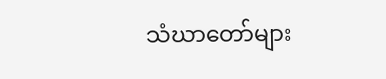သံဃာတော်များ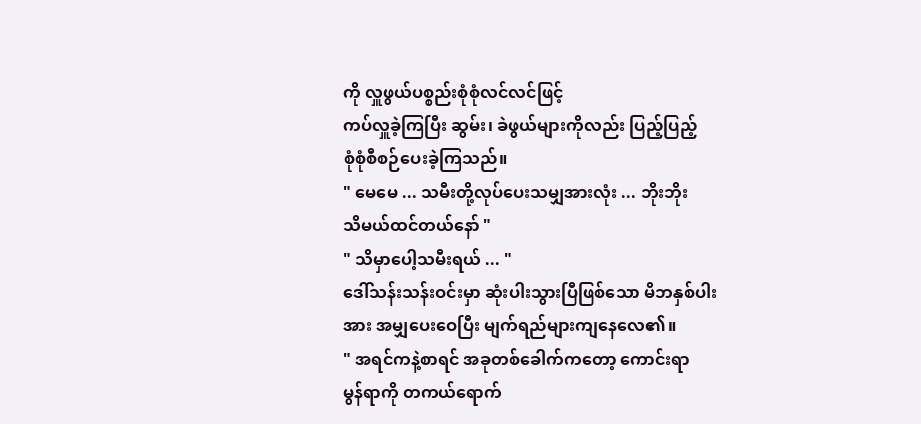ကို လှူဖွယ်ပစ္စည်းစုံစုံလင်လင်ဖြင့်
ကပ်လှူခဲ့ကြပြီး ဆွမ်း၊ ခဲဖွယ်များကိုလည်း ပြည့်ပြည့်
စုံစုံစီစဉ်ပေးခဲ့ကြသည်။
" မေမေ ... သမီးတို့လုပ်ပေးသမျှအားလုံး ... ဘိုးဘိုး
သိမယ်ထင်တယ်နော် "
" သိမှာပေါ့သမီးရယ် ... "
ဒေါ်သန်းသန်းဝင်းမှာ ဆုံးပါးသွားပြီဖြစ်သော မိဘနှစ်ပါး
အား အမျှပေးဝေပြီး မျက်ရည်များကျနေလေ၏။
" အရင်ကနဲ့စာရင် အခုတစ်ခေါက်ကတော့ ကောင်းရာ
မွန်ရာကို တကယ်ရောက်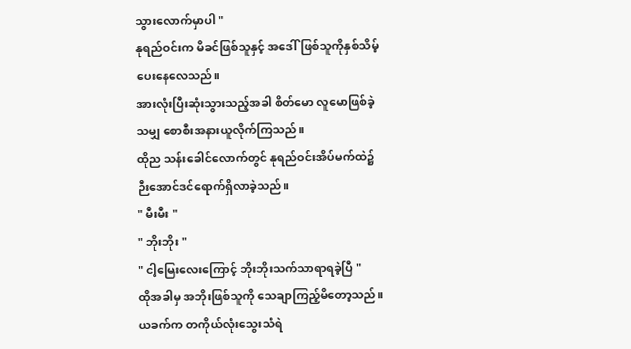သွားလောက်မှာပါ "
နုရည်ဝင်းက မိခင်ဖြစ်သူနှင့် အဒေါ်ဖြစ်သူကိုနှစ်သိမ့်
ပေးနေလေသည်။
အားလုံးပြီးဆုံးသွားသည့်အခါ စိတ်မော လူမောဖြစ်ခဲ့
သမျှ စောစီးအနားယူလိုက်ကြသည်။
ထိုည သန်းခေါင်လောက်တွင် နုရည်ဝင်းအိပ်မက်ထဲ၌
ဉီးအောင်ဒင်ရောက်ရှိလာခဲ့သည်။
" မီးမီး "
" ဘိုးဘိုး "
" ငါ့မြေးလေးကြောင့် ဘိုးဘိုးသက်သာရာရခဲ့ပြီ "
ထိုအခါမှ အဘိုးဖြစ်သူကို သေချာကြည့်မိတော့သည်။
ယခက်က တကိုယ်လုံးသွေးသံရဲ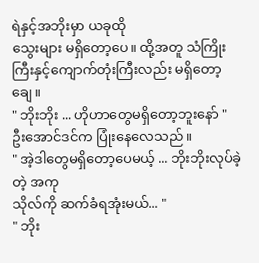ရဲနှင့်အဘိုးမှာ ယခုထို
သွေးများ မရှိတော့ပေ။ ထို့အတူ သံကြိုးကြီးနှင့်ကျောက်တုံးကြီးလည်း မရှိတော့ချေ။
" ဘိုးဘိုး ... ဟိုဟာတွေမရှိတော့ဘူးနော် "
ဦးအောင်ဒင်က ပြုံးနေလေသည်။
" အဲ့ဒါတွေမရှိတော့ပေမယ့် ... ဘိုးဘိုးလုပ်ခဲ့တဲ့ အကု
သိုလ်ကို ဆက်ခံရအုံးမယ်... "
" ဘိုး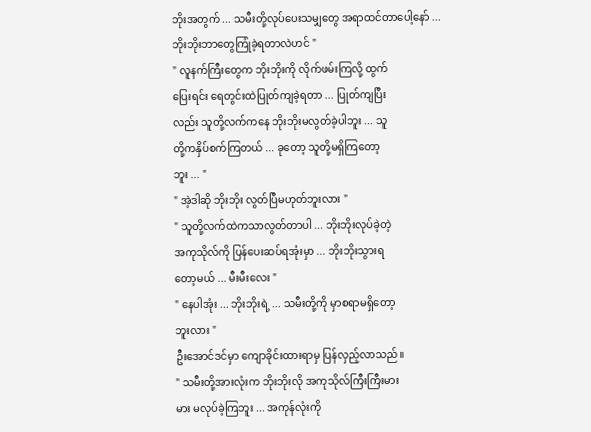ဘိုးအတွက် ... သမီးတို့လုပ်ပေးသမျှတွေ အရာထင်တာပေါ့နော် ... ဘိုးဘိုးဘာတွေကြုံခဲ့ရတာလဲဟင် "
" လူနက်ကြီးတွေက ဘိုးဘိုးကို လိုက်ဖမ်းကြလို့ ထွက်
ပြေးရင်း ရေတွင်းထဲပြုတ်ကျခဲ့ရတာ ... ပြုတ်ကျပြီး
လည်း သူတို့လက်ကနေ ဘိုးဘိုးမလွတ်ခဲ့ပါဘူး ... သူ
တို့ကနှိပ်စက်ကြတယ် ... ခုတော့ သူတို့မရှိကြတော့
ဘူး ... "
" အဲ့ဒါဆို ဘိုးဘိုး လွတ်ပြီမဟုတ်ဘူးလား "
" သူတို့လက်ထဲကသာလွတ်တာပါ ... ဘိုးဘိုးလုပ်ခဲ့တဲ့
အကုသိုလ်ကို ပြန်ပေးဆပ်ရအုံးမှာ ... ဘိုးဘိုးသွားရ
တော့မယ် ... မီးမီးလေး "
" နေပါအုံး ... ဘိုးဘိုးရဲ့ ... သမီးတို့ကို မှာစရာမရှိတော့
ဘူးလား "
ဦးအောင်ဒင်မှာ ကျောခိုင်းထားရာမှ ပြန်လှည့်လာသည်။
" သမီးတို့အားလုံးက ဘိုးဘိုးလို အကုသိုလ်ကြီးကြီးမား
မား မလုပ်ခဲ့ကြဘူး ... အကုန်လုံးကို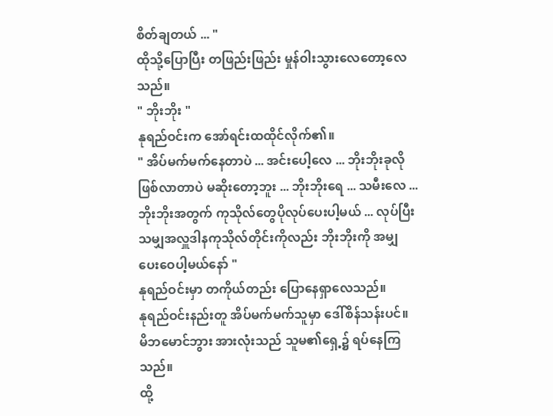စိတ်ချတယ် ... "
ထိုသို့ပြောပြီး တဖြည်းဖြည်း မှုန်ဝါးသွားလေတော့လေ
သည်။
" ဘိုးဘိုး "
နုရည်ဝင်းက အော်ရင်းထထိုင်လိုက်၏။
" အိပ်မက်မက်နေတာပဲ ... အင်းပေါ့လေ ... ဘိုးဘိုးခုလို
ဖြစ်လာတာပဲ မဆိုးတော့ဘူး ... ဘိုးဘိုးရေ ... သမီးလေ ...
ဘိုးဘိုးအတွက် ကုသိုလ်တွေပိုလုပ်ပေးပါ့မယ် ... လုပ်ပြီး
သမျှအလှူဒါနကုသိုလ်တိုင်းကိုလည်း ဘိုးဘိုးကို အမျှ
ပေးဝေပါ့မယ်နော် "
နုရည်ဝင်းမှာ တကိုယ်တည်း ပြောနေရှာလေသည်။
နုရည်ဝင်းနည်းတူ အိပ်မက်မက်သူမှာ ဒေါ်စိန်သန်းပင်။
မိဘမောင်ဘွား အားလုံးသည် သူမ၏ရှေ့၌ ရပ်နေကြသည်။
ထို့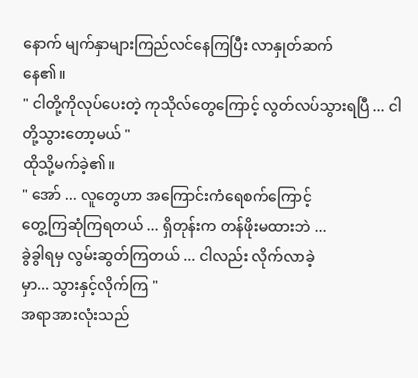နောက် မျက်နှာများကြည်လင်နေကြပြီး လာနှုတ်ဆက်
နေ၏။
" ငါတို့ကိုလုပ်ပေးတဲ့ ကုသိုလ်တွေကြောင့် လွတ်လပ်သွားရပြီ ... ငါတို့သွားတော့မယ် "
ထိုသို့မက်ခဲ့၏။
" အော် ... လူတွေဟာ အကြောင်းကံရေစက်ကြောင့်
တွေ့ကြဆုံကြရတယ် ... ရှိတုန်းက တန်ဖိုးမထားဘဲ ...
ခွဲခွါရမှ လွမ်းဆွတ်ကြတယ် ... ငါလည်း လိုက်လာခဲ့
မှာ... သွားနှင့်လိုက်ကြ "
အရာအားလုံးသည်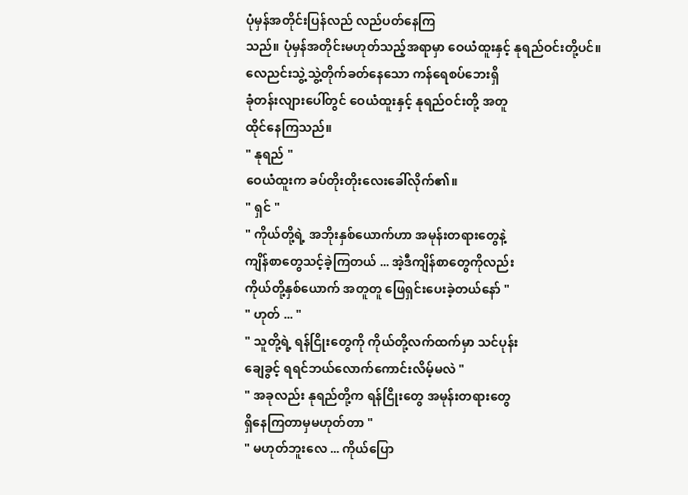ပုံမှန်အတိုင်းပြန်လည် လည်ပတ်နေကြ
သည်။ ပုံမှန်အတိုင်းမဟုတ်သည့်အရာမှာ ဝေယံထူးနှင့် နုရည်ဝင်းတို့ပင်။
လေညင်းသွဲ့သွဲ့တိုက်ခတ်နေသော ကန်ရေစပ်ဘေးရှိ
ခုံတန်းလျားပေါ်တွင် ဝေယံထူးနှင့် နုရည်ဝင်းတို့ အတူ
ထိုင်နေကြသည်။
" နုရည် "
ဝေယံထူးက ခပ်တိုးတိုးလေးခေါ်လိုက်၏။
" ရှင် "
" ကိုယ်တို့ရဲ့ အဘိုးနှစ်ယောက်ဟာ အမုန်းတရားတွေနဲ့
ကျိန်စာတွေသင့်ခဲ့ကြတယ် ... အဲ့ဒီကျိန်စာတွေကိုလည်း
ကိုယ်တို့နှစ်ယောက် အတူတူ ဖြေရှင်းပေးခဲ့တယ်နော် "
" ဟုတ် ... "
" သူတို့ရဲ့ ရန်ငြိုးတွေကို ကိုယ်တို့လက်ထက်မှာ သင်ပုန်း
ချေခွင့် ရရင်ဘယ်လောက်ကောင်းလိမ့်မလဲ "
" အခုလည်း နုရည်တို့က ရန်ငြိုးတွေ အမုန်းတရားတွေ
ရှိနေကြတာမှမဟုတ်တာ "
" မဟုတ်ဘူးလေ ... ကိုယ်ပြော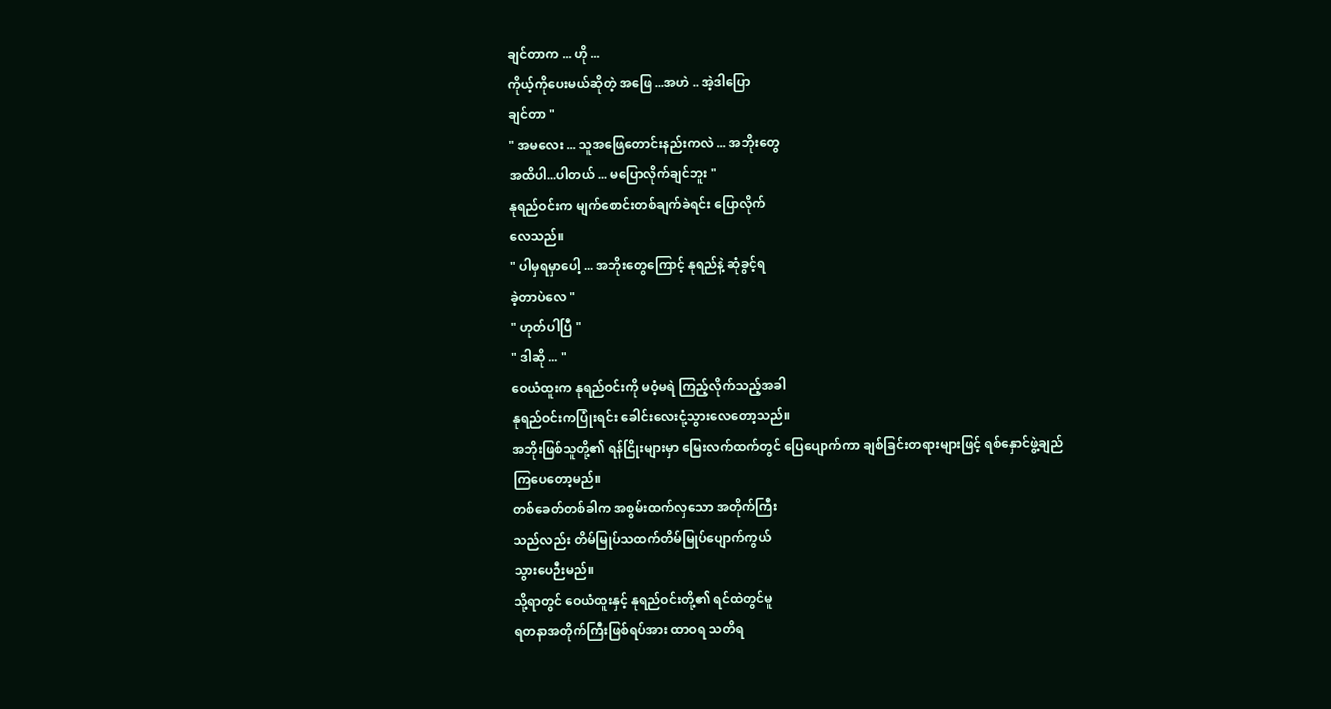ချင်တာက ... ဟို ...
ကိုယ့်ကိုပေးမယ်ဆိုတဲ့ အဖြေ ...အဟဲ .. အဲ့ဒါပြော
ချင်တာ "
" အမလေး ... သူအဖြေတောင်းနည်းကလဲ ... အဘိုးတွေ
အထိပါ...ပါတယ် ... မပြောလိုက်ချင်ဘူး "
နုရည်ဝင်းက မျက်စောင်းတစ်ချက်ခဲရင်း ပြောလိုက်
လေသည်။
" ပါမှရမှာပေါ့ ... အဘိုးတွေကြောင့် နုရည်နဲ့ ဆုံခွင့်ရ
ခဲ့တာပဲလေ "
" ဟုတ်ပါပြီ "
" ဒါဆို ... "
ဝေယံထူးက နုရည်ဝင်းကို မဝံ့မရဲ ကြည့်လိုက်သည့်အခါ
နုရည်ဝင်းကပြုံးရင်း ခေါင်းလေးငုံ့သွားလေတော့သည်။
အဘိုးဖြစ်သူတို့၏ ရန်ငြိုးများမှာ မြေးလက်ထက်တွင် ပြေပျောက်ကာ ချစ်ခြင်းတရားများဖြင့် ရစ်နှောင်ဖွဲ့ချည်
ကြပေတော့မည်။
တစ်ခေတ်တစ်ခါက အစွမ်းထက်လှသော အတိုက်ကြီး
သည်လည်း တိမ်မြုပ်သထက်တိမ်မြုပ်ပျောက်ကွယ်
သွားပေဉီးမည်။
သို့ရာတွင် ဝေယံထူးနှင့် နုရည်ဝင်းတို့၏ ရင်ထဲတွင်မူ
ရတနာအတိုက်ကြီးဖြစ်ရပ်အား ထာဝရ သတိရ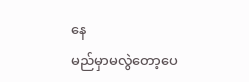နေ
မည်မှာမလွဲတော့ပေ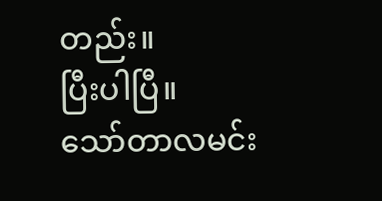တည်း။
ပြီးပါပြီ။
သော်တာလမင်း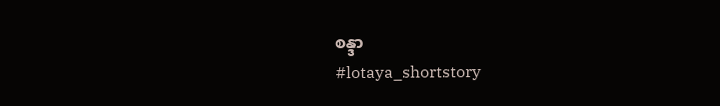စန္ဒာ
#lotaya_shortstory